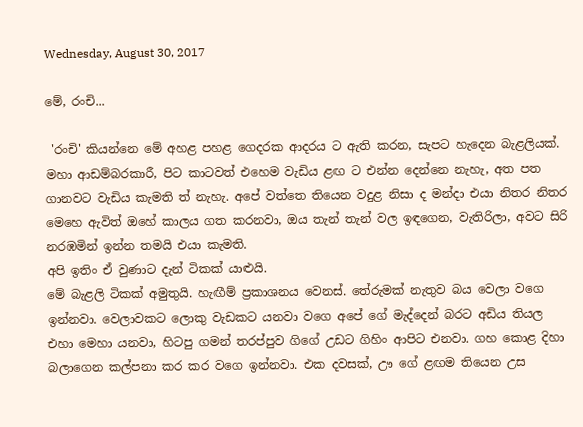Wednesday, August 30, 2017

මේ, රංචි...

 'රංචි' කියන්නෙ මේ අහළ පහළ ගෙදරක ආදරය ට ඇති කරන, සැපට හැදෙන බැළලියක්.
මහා ආඩම්බරකාරී, පිට කාටවත් එහෙම වැඩිය ළඟ ට එන්න දෙන්නෙ නැහැ, අත පත ගානවට වැඩිය කැමති ත් නැහැ. අපේ වත්තෙ තියෙන වදුළ නිසා ද මන්දා එයා නිතර නිතර මෙහෙ ඇවිත් ඔහේ කාලය ගත කරනවා, ඔය තැන් තැන් වල ඉඳගෙන, වැතිරිලා, අවට සිරි නරඹමින් ඉන්න තමයි එයා කැමති.
අපි ඉතිං ඒ වුණාට දැන් ටිකක් යාළුයි.
මේ බැළලි ටිකක් අමුතුයි. හැඟීම් ප්‍රකාශනය වෙනස්. තේරුමක් නැතුව බය වෙලා වගෙ ඉන්නවා. වෙලාවකට ලොකු වැඩකට යනවා වගෙ අපේ ගේ මැද්දෙන් බරට අඩිය තියල එහා මෙහා යනවා, හිටපු ගමන් තරප්පුව ගිගේ උඩට ගිහිං ආපිට එනවා. ගහ කොළ දිහා බලාගෙන කල්පනා කර කර වගෙ ඉන්නවා. එක දවසක්, ඌ ගේ ළඟම තියෙන උස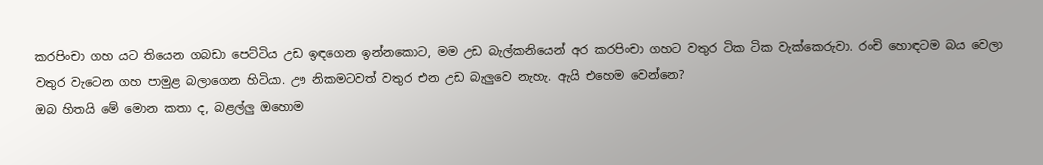කරපිංචා ගහ යට තියෙන ගබඩා පෙට්ටිය උඩ ඉඳගෙන ඉන්නකොට, මම උඩ බැල්කනියෙන් අර කරපිංචා ගහට වතුර ටික ටික වැක්කෙරුවා. රංචි හොඳටම බය වෙලා වතුර වැටෙන ගහ පාමුළ බලාගෙන හිටියා. ඌ නිකමටවත් වතුර එන උඩ බැලුවෙ නැහැ. ඇයි එහෙම වෙන්නෙ?
ඔබ හිතයි මේ මොන කතා ද, බළල්ලු ඔහොම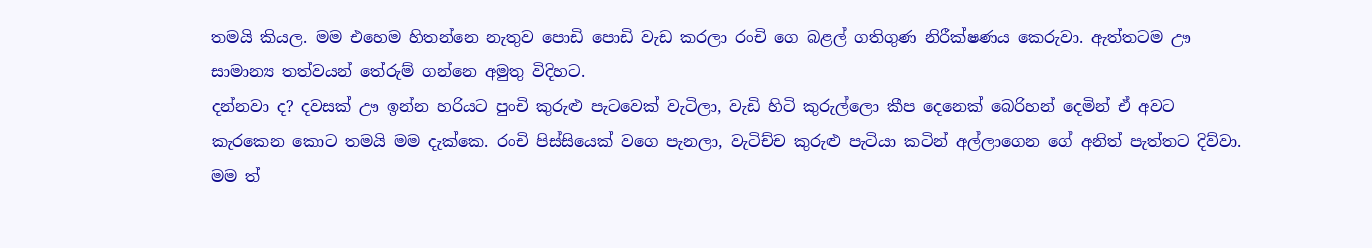තමයි කියල. මම එහෙම හිතන්නෙ නැතුව පොඩි පොඩි වැඩ කරලා රංචි ගෙ බළල් ගතිගුණ නිරීක්ෂණය කෙරුවා. ඇත්තටම ඌ සාමාන්‍ය තත්වයන් තේරුම් ගන්නෙ අමුතු විදිහට.
දන්නවා ද? දවසක් ඌ ඉන්න හරියට පුංචි කුරුළු පැටවෙක් වැටිලා, වැඩි හිටි කුරුල්ලො කීප දෙනෙක් බෙරිහන් දෙමින් ඒ අවට කැරකෙන කොට තමයි මම දැක්කෙ. රංචි පිස්සියෙක් වගෙ පැනලා, වැටිච්ච කුරුළු පැටියා කටින් අල්ලාගෙන ගේ අනිත් පැත්තට දිව්වා. මම ත්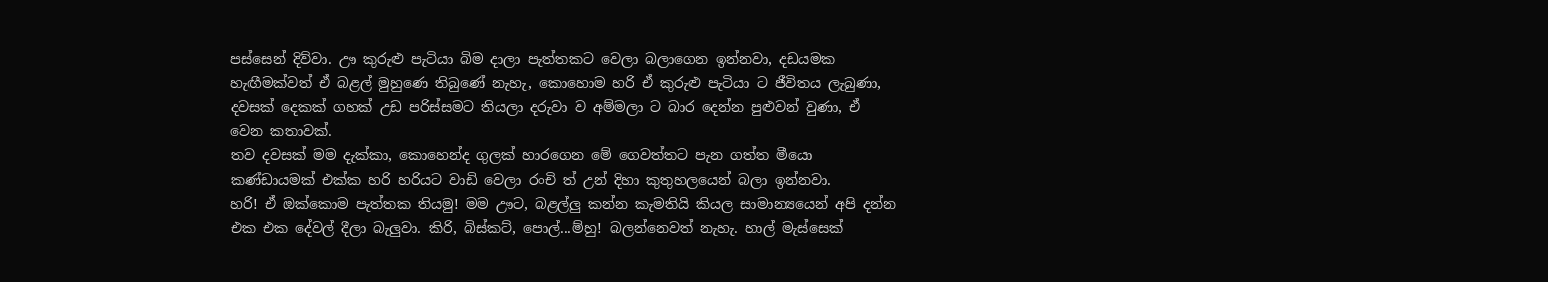පස්සෙන් දිව්වා. ඌ කුරුළු පැටියා බිම දාලා පැත්තකට වෙලා බලාගෙන ඉන්නවා, දඩයමක හැඟීමක්වත් ඒ බළල් මුහුණෙ තිබුණේ නැහැ, කොහොම හරි ඒ කුරුළු පැටියා ට ජීවිතය ලැබුණා, දවසක් දෙකක් ගහක් උඩ පරිස්සමට තියලා දරුවා ව අම්මලා ට බාර දෙන්න පුළුවන් වුණා, ඒ වෙන කතාවක්.
තව දවසක් මම දැක්කා, කොහෙන්ද ගුලක් හාරගෙන මේ ගෙවත්තට පැන ගත්ත මීයො කණ්ඩායමක් එක්ක හරි හරියට වාඩි වෙලා රංචි ත් උන් දිහා කුතුහලයෙන් බලා ඉන්නවා.
හරි! ඒ ඔක්කොම පැත්තක තියමු! මම ඌට, බළල්ලු කන්න කැමතියි කියල සාමාන්‍යයෙන් අපි දන්න එක එක දේවල් දීලා බැලුවා. කිරි, බිස්කට්, පොල්...ම්හු! බලන්නෙවත් නැහැ. හාල් මැස්සෙක්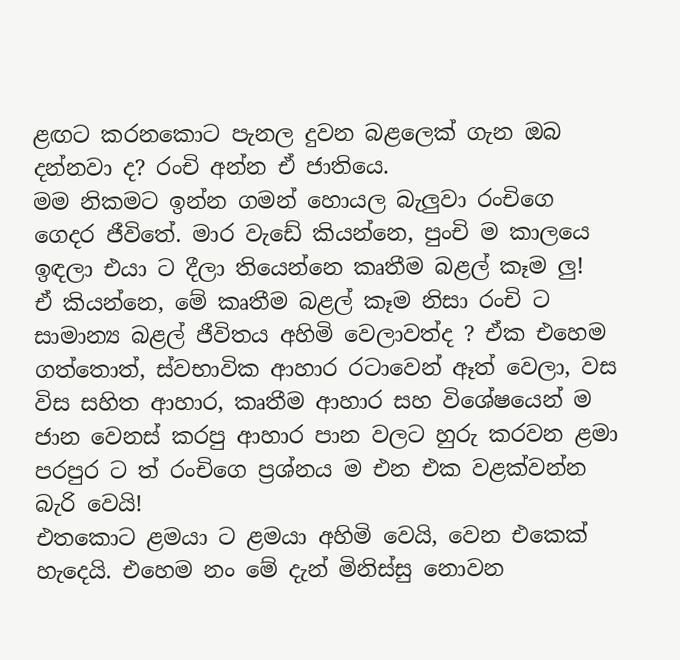ළඟට කරනකොට පැනල දුවන බළලෙක් ගැන ඔබ දන්නවා ද? රංචි අන්න ඒ ජාතියෙ.
මම නිකමට ඉන්න ගමන් හොයල බැලුවා රංචිගෙ ගෙදර ජීවිතේ. මාර වැඩේ කියන්නෙ, පුංචි ම කාලයෙ ඉඳලා එයා ට දීලා තියෙන්නෙ කෘතීම බළල් කෑම ලු!
ඒ කියන්නෙ, මේ කෘතීම බළල් කෑම නිසා රංචි ට සාමාන්‍ය බළල් ජීවිතය අහිමි වෙලාවත්ද ? ඒක එහෙම ගත්තොත්, ස්වභාවික ආහාර රටාවෙන් ඈත් වෙලා, වස විස සහිත ආහාර, කෘතීම ආහාර සහ විශේෂයෙන් ම ජාන වෙනස් කරපු ආහාර පාන වලට හුරු කරවන ළමා පරපුර ට ත් රංචිගෙ ප්‍රශ්නය ම එන එක වළක්වන්න බැරි වෙයි!
එතකොට ළමයා ට ළමයා අහිමි වෙයි, වෙන එකෙක් හැදෙයි. එහෙම නං මේ දැන් මිනිස්සු නොවන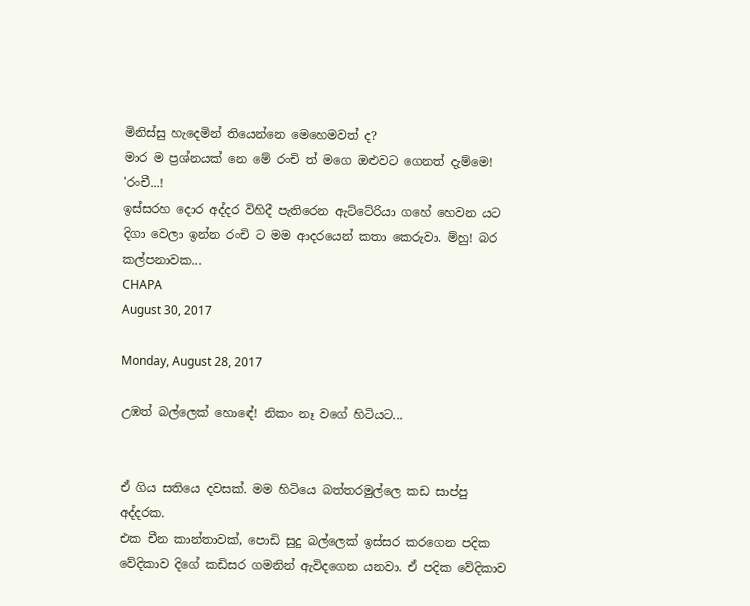මිනිස්සු හැදෙමින් තියෙන්නෙ මෙහෙමවත් ද?
මාර ම ප්‍රශ්නයක් නෙ මේ රංචි ත් මගෙ ඔළුවට ගෙනත් දැම්මෙ!
'රංචී...!
ඉස්සරහ දොර අද්දර විහිදී පැතිරෙන ඇට්ටේරියා ගහේ හෙවන යට දිගා වෙලා ඉන්න රංචි ට මම ආදරයෙන් කතා කෙරුවා. ම්හු! බර කල්පනාවක...
CHAPA
August 30, 2017

Monday, August 28, 2017

උඹත් බල්ලෙක් හොඳේ! නිකං නෑ වගේ හිටියට...


ඒ ගිය සතියෙ දවසක්. මම හිටියෙ බත්තරමුල්ලෙ කඩ සාප්පු අද්දරක.
එක චීන කාන්තාවක්, පොඩි සුදු බල්ලෙක් ඉස්සර කරගෙන පදික වේදිකාව දිගේ කඩිසර ගමනින් ඇවිදගෙන යනවා. ඒ පදික වේදිකාව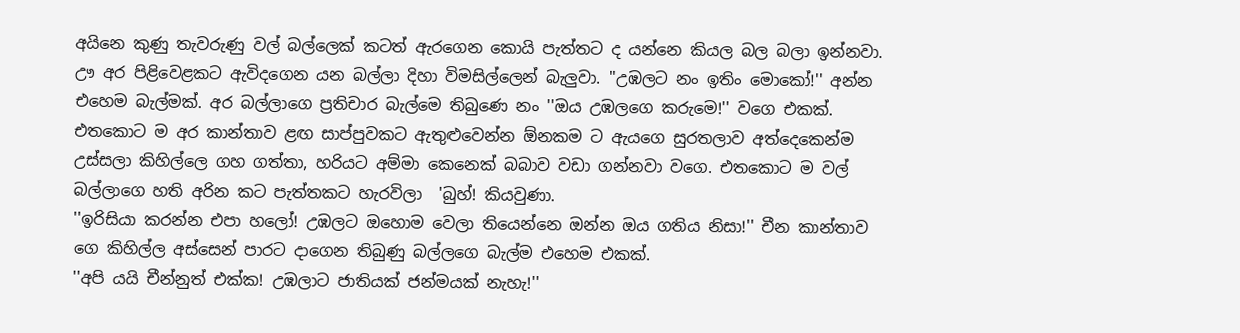අයිනෙ කුණු තැවරුණු වල් බල්ලෙක් කටත් ඇරගෙන කොයි පැත්තට ද යන්නෙ කියල බල බලා ඉන්නවා. ඌ අර පිළිවෙළකට ඇවිදගෙන යන බල්ලා දිහා විමසිල්ලෙන් බැලුවා. ''උඹලට නං ඉතිං මොකෝ!'' අන්න එහෙම බැල්මක්. අර බල්ලාගෙ ප්‍රතිචාර බැල්මෙ තිබුණෙ නං ''ඔය උඹලගෙ කරුමෙ!'' වගෙ එකක්.
එතකොට ම අර කාන්තාව ළඟ සාප්පුවකට ඇතුළුවෙන්න ඕනකම ට ඇයගෙ සුරතලාව අත්දෙකෙන්ම උස්සලා කිහිල්ලෙ ගහ ගත්තා, හරියට අම්මා කෙනෙක් බබාව වඩා ගන්නවා වගෙ. එතකොට ම වල් බල්ලාගෙ හති අරින කට පැත්තකට හැරවිලා  'බුහ්! කියවුණා.
''ඉරිසියා කරන්න එපා හලෝ! උඹලට ඔහොම වෙලා තියෙන්නෙ ඔන්න ඔය ගතිය නිසා!'' චීන කාන්තාව ගෙ කිහිල්ල අස්සෙන් පාරට දාගෙන තිබුණු බල්ලගෙ බැල්ම එහෙම එකක්.
''අපි යයි චීන්නුත් එක්ක! උඹලාට ජාතියක් ජන්මයක් නැහැ!''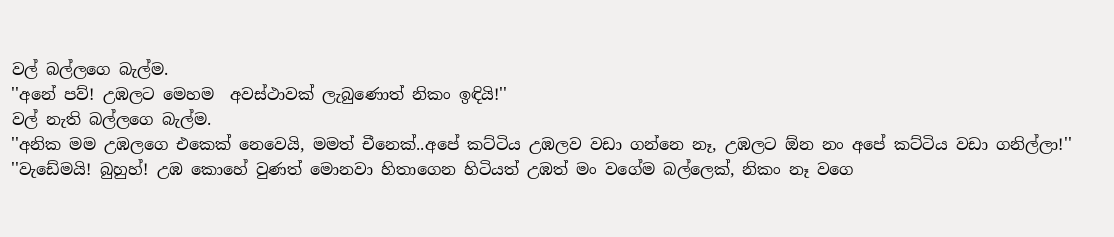වල් බල්ලගෙ බැල්ම.
''අනේ පව්! උඹලට මෙහම  අවස්ථාවක් ලැබුණොත් නිකං ඉඳියි!''
වල් නැති බල්ලගෙ බැල්ම.
''අනික මම උඹලගෙ එකෙක් නෙවෙයි, මමත් චීනෙක්..අපේ කට්ටිය උඹලව වඩා ගන්නෙ නෑ, උඹලට ඕන නං අපේ කට්ටිය වඩා ගනිල්ලා!''
''වැඩේමයි! බුහුහ්! උඹ කොහේ වුණත් මොනවා හිතාගෙන හිටියත් උඹත් මං වගේම බල්ලෙක්, නිකං නෑ වගෙ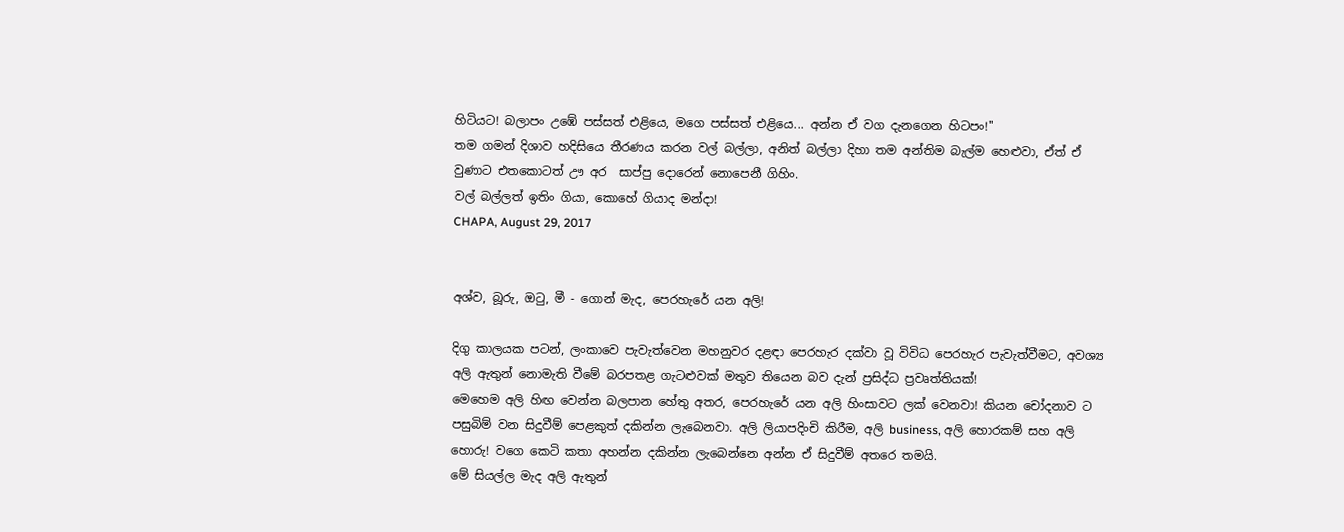හිටියට! බලාපං උඹේ පස්සත් එළියෙ, මගෙ පස්සත් එළියෙ... අන්න ඒ වග දැනගෙන හිටපං!''
තම ගමන් දිශාව හදිසියෙ තීරණය කරන වල් බල්ලා, අනිත් බල්ලා දිහා තම අන්තිම බැල්ම හෙළුවා, ඒත් ඒ වුණාට එතකොටත් ඌ අර  සාප්පු දොරෙන් නොපෙනී ගිහිං.
වල් බල්ලත් ඉතිං ගියා, කොහේ ගියාද මන්දා!
CHAPA, August 29, 2017


අශ්ව, බූරු, ඔටු, මී - ගොන් මැද, පෙරහැරේ යන අලි!

දිගු කාලයක පටන්, ලංකාවෙ පැවැත්වෙන මහනුවර දළඳා පෙරහැර දක්වා වූ විවිධ පෙරහැර පැවැත්වීමට, අවශ්‍ය අලි ඇතුන් නොමැති වීමේ බරපතළ ගැටළුවක් මතුව තියෙන බව දැන් ප්‍රසිද්ධ ප්‍රවෘත්තියක්!
මෙහෙම අලි හිඟ වෙන්න බලපාන හේතු අතර, පෙරහැරේ යන අලි හිංසාවට ලක් වෙනවා! කියන චෝදනාව ට පසුබිම් වන සිදුවීම් පෙළකුත් දකින්න ලැබෙනවා. අලි ලියාපදිංචි කිරීම, අලි business, අලි හොරකම් සහ අලි හොරු! වගෙ කෙටි කතා අහන්න දකින්න ලැබෙන්නෙ අන්න ඒ සිදුවීම් අතරෙ තමයි.
මේ සියල්ල මැද අලි ඇතුන්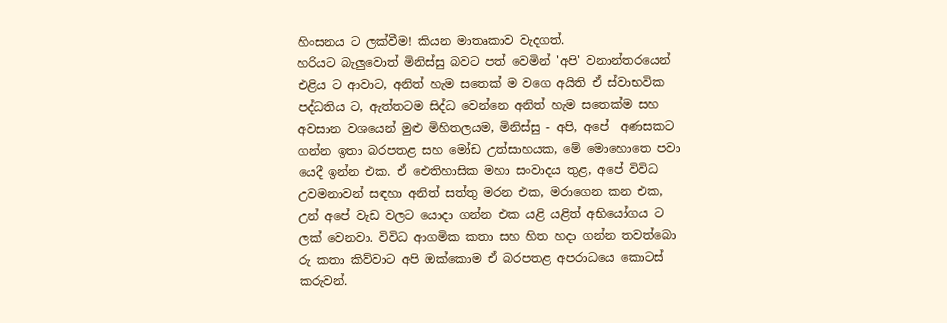හිංසනය ට ලක්වීම! කියන මාතෘකාව වැදගත්.
හරියට බැලුවොත් මිනිස්සු බවට පත් වෙමින් 'අපි' වනාන්තරයෙන් එළිය ට ආවාට, අනිත් හැම සතෙක් ම වගෙ අයිති ඒ ස්වාභවික පද්ධතිය ට, ඇත්තටම සිද්ධ වෙන්නෙ අනිත් හැම සතෙක්ම සහ අවසාන වශයෙන් මුළු මිහිතලයම, මිනිස්සු - අපි, අපේ  අණසකට ගන්න ඉතා බරපතළ සහ මෝඩ උත්සාහයක, මේ මොහොතෙ පවා යෙදී ඉන්න එක. ඒ ඓතිහාසික මහා සංවාදය තුළ, අපේ විවිධ උවමනාවන් සඳහා අනිත් සත්තු මරන එක, මරාගෙන කන එක, උන් අපේ වැඩ වලට යොදා ගන්න එක යළි යළිත් අභියෝගය ට ලක් වෙනවා. විවිධ ආගමික කතා සහ හිත හදා ගන්න තවත්බො රු කතා කිව්වාට අපි ඔක්කොම ඒ බරපතළ අපරාධයෙ කොටස් කරුවන්.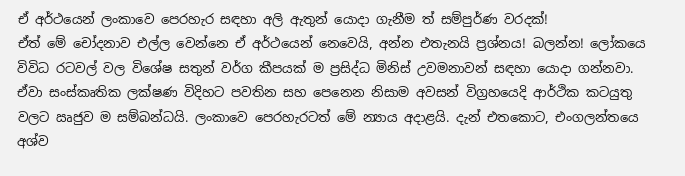ඒ අර්ථයෙන් ලංකාවෙ පෙරහැර සඳහා අලි ඇතුන් යොදා ගැනීම ත් සම්පුර්ණ වරදක්!
ඒත් මේ චෝදනාව එල්ල වෙන්නෙ ඒ අර්ථයෙන් නෙවෙයි, අන්න එතැනයි ප්‍රශ්නය! බලන්න! ලෝකයෙ විවිධ රටවල් වල විශේෂ සතුන් වර්ග කීපයක් ම ප්‍රසිද්ධ මිනිස් උවමනාවන් සඳහා යොදා ගන්නවා. ඒවා සංස්කෘතික ලක්ෂණ විදිහට පවතින සහ පෙනෙන නිසාම අවසන් විග්‍රහයෙදි ආර්ථික කටයුතු වලට ඍජුව ම සම්බන්ධයි. ලංකාවෙ පෙරහැරටත් මේ න්‍යාය අදාළයි. දැන් එතකොට, එංගලන්තයෙ අශ්ව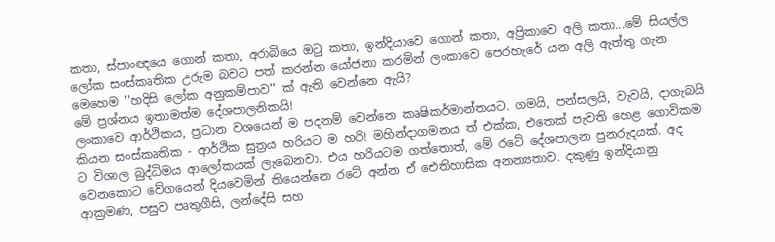කතා, ස්පාංඥයෙ ගොන් කතා, අරාබියෙ ඔටු කතා, ඉන්දියාවෙ ගොන් කතා, අප්‍රිකාවෙ අලි කතා...මේ සියල්ල ලෝක සංස්කෘතික උරුම බවට පත් කරන්න යෝජනා කරමින් ලංකාවෙ පෙරහැරේ යන අලි ඇත්තු ගැන මෙහෙම ''හදිසි ලෝක අනුකම්පාව'' ක් ඇති වෙන්නෙ ඇයි?
මේ ප්‍රශ්නය ඉතාමත්ම දේශපාලනිකයි!
ලංකාවෙ ආර්ථිකය, ප්‍රධාන වශයෙන් ම පදනම් වෙන්නෙ කෘෂිකර්මාන්තයට. ගමයි, පන්සලයි, වැවයි, දාගැබයි කියන සංස්කෘතික - ආර්ථික සුත්‍රය හරියට ම හරි! මහින්දාගමනය ත් එක්ක, එතෙක් පැවති හෙළ ගොවිකම ට විශාල බුද්ධිමය ආලෝකයක් ලැබෙනවා. එය හරියටම ගත්තොත්, මේ රටේ දේශපාලන පුනරුදයක්. අද වෙනකොට වේගයෙන් දියවෙමින් තියෙන්නෙ රටේ අන්න ඒ ඓතිහාසික අනන්‍යතාව. දකුණු ඉන්දියානු ආක්‍රමණ, පසුව පෘතුගීසි, ලන්දේසි සහ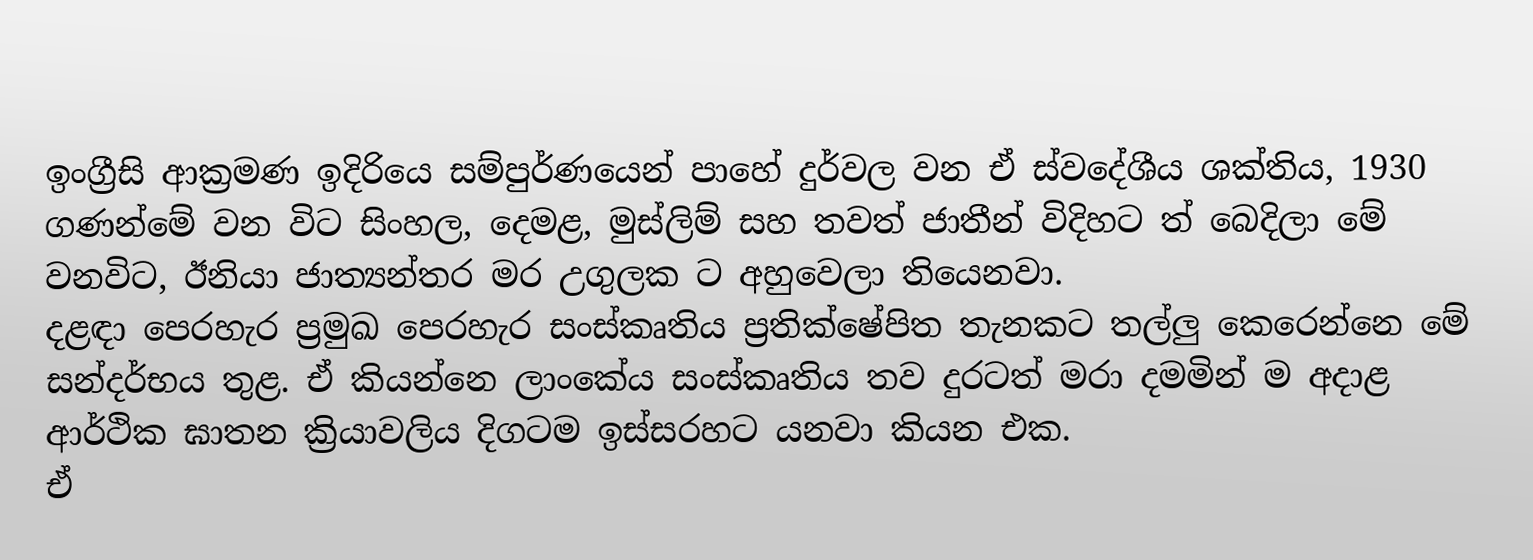ඉංග්‍රීසි ආක්‍රමණ ඉදිරියෙ සම්පුර්ණයෙන් පාහේ දුර්වල වන ඒ ස්වදේශීය ශක්තිය, 1930 ගණන්මේ වන විට සිංහල, දෙමළ, මුස්ලිම් සහ තවත් ජාතීන් විදිහට ත් බෙදිලා මේ වනවිට, ඊනියා ජාත්‍යන්තර මර උගුලක ට අහුවෙලා තියෙනවා.
දළඳා පෙරහැර ප්‍රමුඛ පෙරහැර සංස්කෘතිය ප්‍රතික්ෂේපිත තැනකට තල්ලු කෙරෙන්නෙ මේ සන්දර්භය තුළ. ඒ කියන්නෙ ලාංකේය සංස්කෘතිය තව දුරටත් මරා දමමින් ම අදාළ ආර්ථික ඝාතන ක්‍රියාවලිය දිගටම ඉස්සරහට යනවා කියන එක.
ඒ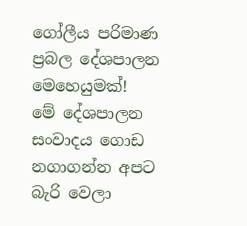ගෝලීය පරිමාණ ප්‍රබල දේශපාලන මෙහෙයුමක්!
මේ දේශපාලන සංවාදය ගොඩ නගාගන්න අපට බැරි වෙලා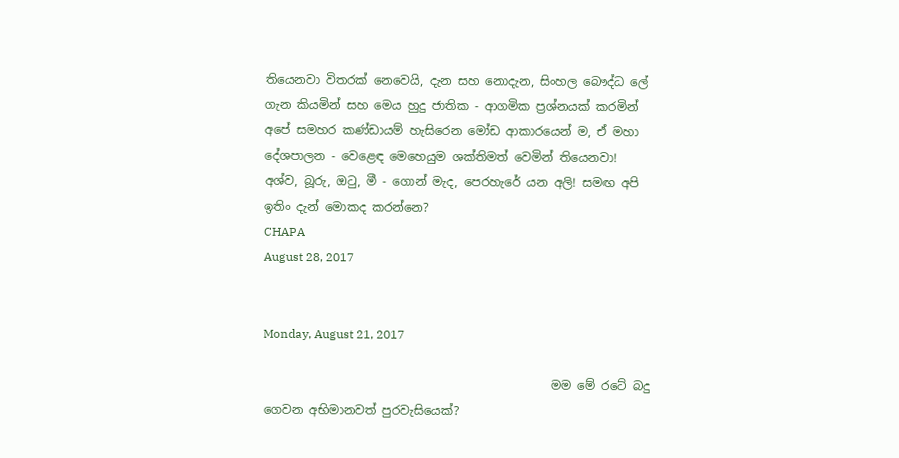තියෙනවා විතරක් නෙවෙයි, දැන සහ නොදැන, සිංහල බෞද්ධ ලේ ගැන කියමින් සහ මෙය හුදු ජාතික - ආගමික ප්‍රශ්නයක් කරමින් අපේ සමහර කණ්ඩායම් හැසිරෙන මෝඩ ආකාරයෙන් ම, ඒ මහා දේශපාලන - වෙළෙඳ මෙහෙයුම ශක්තිමත් වෙමින් තියෙනවා!
අශ්ව, බූරු, ඔටු, මී - ගොන් මැද, පෙරහැරේ යන අලි! සමඟ අපි ඉතිං දැන් මොකද කරන්නෙ?
CHAPA
August 28, 2017


Monday, August 21, 2017

                                                මම මේ රටේ බදු ගෙවන අභිමානවත් පුරවැසියෙක්?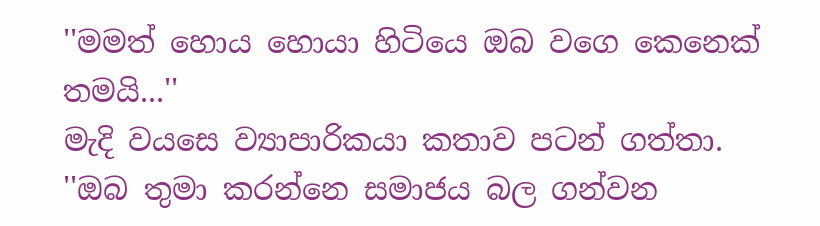''මමත් හොය හොයා හිටියෙ ඔබ වගෙ කෙනෙක් තමයි...''
මැදි වයසෙ ව්‍යාපාරිකයා කතාව පටන් ගත්තා.
''ඔබ තුමා කරන්නෙ සමාජය බල ගන්වන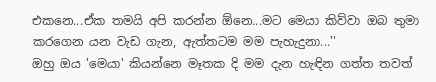එකනෙ...ඒක තමයි අපි කරන්න ඕනෙ...මට මෙයා කිව්වා ඔබ තුමා කරගෙන යන වැඩ ගැන, ඇත්තටම මම පැහැදුනා...''
ඔහු ඔය 'මෙයා' කියන්නෙ මෑතක දි මම දැන හැඳින ගත්ත තවත්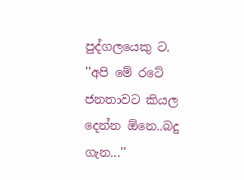පුද්ගලයෙකු ට.
''අපි මේ රටේ ජනතාවට කියල දෙන්න ඕනෙ..බදු ගැන...''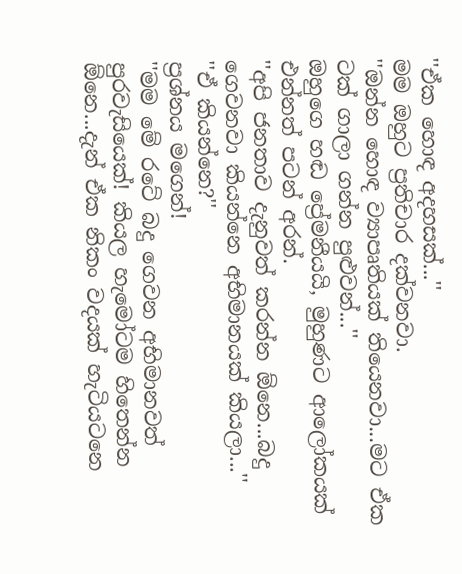''ඒක හොඳ අදහසක්...''
මම ඔහුට ප්‍රතිචාර දක්වනවා.
''ඔන්න හොඳ ව්‍යාපෘතියක් තියෙනවා...මට ඒක ටක් ගාලා ගන්න පුළුවන්...''
ඔහුගෙ හඬ ප්‍රේමනීයයි, මුහුණට ආලෝකයක් එන්නත් පටන් අරන්.
''අපි ජනතාව දැනුවත් කරන්න ඕනෙ...බදු ගෙවනවා කියන්නෙ අභිමානයක් කියලා...''
''ඒ කියන්නෙ?''
ප්‍රශ්නය මගෙන්!
''මම මේ රටේ බදු ගෙවන අභිමානවත් පුරවැසියෙක්! කියල හැමෝටම හිතෙන්න ඕනෙ...දැන් ඒක නිකං වදයක් හැටියටනෙ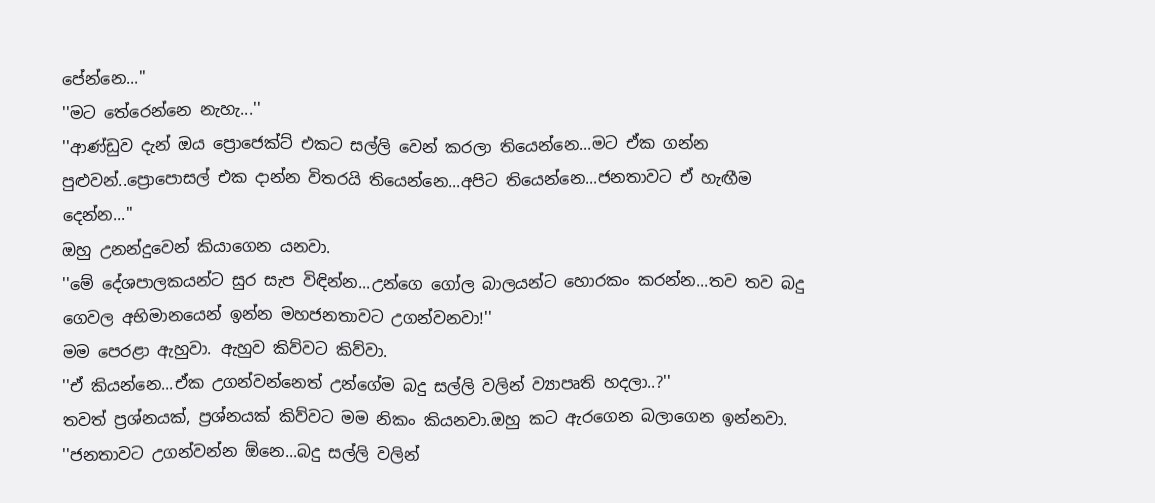පේන්නෙ...''
''මට තේරෙන්නෙ නැහැ...''
''ආණ්ඩුව දැන් ඔය ප්‍රොජෙක්ට් එකට සල්ලි වෙන් කරලා තියෙන්නෙ...මට ඒක ගන්න පුළුවන්..ප්‍රොපොසල් එක දාන්න විතරයි තියෙන්නෙ...අපිට තියෙන්නෙ...ජනතාවට ඒ හැඟීම දෙන්න...''
ඔහු උනන්දුවෙන් කියාගෙන යනවා.
''මේ දේශපාලකයන්ට සුර සැප විඳින්න...උන්ගෙ ගෝල බාලයන්ට හොරකං කරන්න...තව තව බදු ගෙවල අභිමානයෙන් ඉන්න මහජනතාවට උගන්වනවා!''
මම පෙරළා ඇහුවා. ඇහුව කිව්වට කිව්වා.
''ඒ කියන්නෙ...ඒක උගන්වන්නෙත් උන්ගේම බදු සල්ලි වලින් ව්‍යාපෘති හදලා..?''
තවත් ප්‍රශ්නයක්, ප්‍රශ්නයක් කිව්වට මම නිකං කියනවා.ඔහු කට ඇරගෙන බලාගෙන ඉන්නවා.
''ජනතාවට උගන්වන්න ඕනෙ...බදු සල්ලි වලින්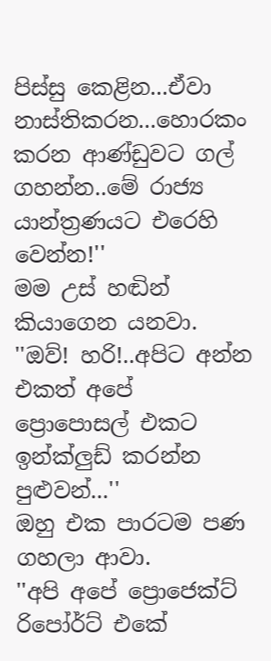පිස්සු කෙළින...ඒවා නාස්තිකරන...හොරකං කරන ආණ්ඩුවට ගල් ගහන්න..මේ රාජ්‍ය යාන්ත්‍රණයට එරෙහි වෙන්න!''
මම උස් හඬින් කියාගෙන යනවා.
''ඔව්! හරි!..අපිට අන්න එකත් අපේ ප්‍රොපොසල් එකට ඉන්ක්ලුඩ් කරන්න පුළුවන්...''
ඔහු එක පාරටම පණ ගහලා ආවා.
''අපි අපේ ප්‍රොජෙක්ට් රිපෝර්ට් එකේ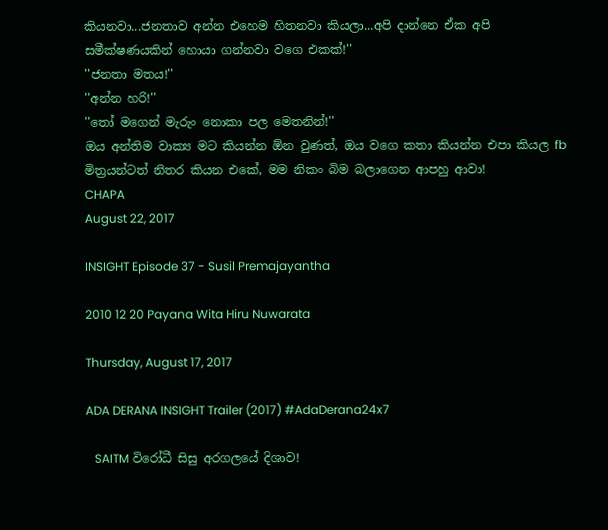කියනවා...ජනතාව අන්න එහෙම හිතනවා කියලා...අපි දාන්නෙ ඒක අපි සමීක්ෂණයකින් හොයා ගන්නවා වගෙ එකක්!''
''ජනතා මතය!''
''අන්න හරි!''
''තෝ මගෙන් මැරුං නොකා පල මෙතනින්!''
ඔය අන්තිම වාක්‍ය මට කියන්න ඕන වුණත්, ඔය වගෙ කතා කියන්න එපා කියල fb මිත්‍රයන්ටත් නිතර කියන එකේ, මම නිකං බිම බලාගෙන ආපහු ආවා!
CHAPA
August 22, 2017

INSIGHT Episode 37 - Susil Premajayantha

2010 12 20 Payana Wita Hiru Nuwarata

Thursday, August 17, 2017

ADA DERANA INSIGHT Trailer (2017) #AdaDerana24x7

   SAITM විරෝධී සිසු අරගලයේ දිශාව!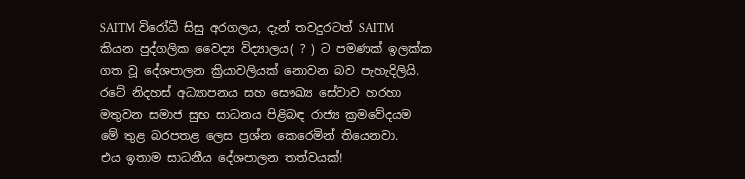SAITM විරෝධී සිසු අරගලය, දැන් තවදුරටත් SAITM කියන පුද්ගලික වෛද්‍ය විද්‍යාලය( ? ) ට පමණක් ඉලක්ක ගත වූ දේශපාලන ක්‍රියාවලියක් නොවන බව පැහැදිලියි. රටේ නිදහස් අධ්‍යාපනය සහ සෞඛ්‍ය සේවාව හරහා මතුවන සමාජ සුභ සාධනය පිළිබඳ රාජ්‍ය ක්‍රමවේදයම මේ තුළ බරපතළ ලෙස ප්‍රශ්න කෙරෙමින් තියෙනවා.
එය ඉතාම සාධනීය දේශපාලන තත්වයක්!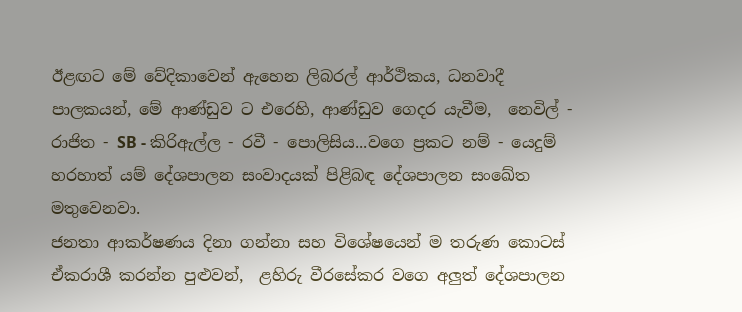ඊළඟට මේ වේදිකාවෙන් ඇහෙන ලිබරල් ආර්ථිකය, ධනවාදී පාලකයන්, මේ ආණ්ඩුව ට එරෙහි, ආණ්ඩුව ගෙදර යැවීම,  නෙවිල් - රාජිත - SB - කිරිඇල්ල - රවී - පොලිසිය...වගෙ ප්‍රකට නම් - යෙදුම් හරහාත් යම් දේශපාලන සංවාදයක් පිළිබඳ දේශපාලන සංඛේත මතුවෙනවා.
ජනතා ආකර්ෂණය දිනා ගන්නා සහ විශේෂයෙන් ම තරුණ කොටස් ඒකරාශී කරන්න පුළුවන්,  ළහිරු වීරසේකර වගෙ අලුත් දේශපාලන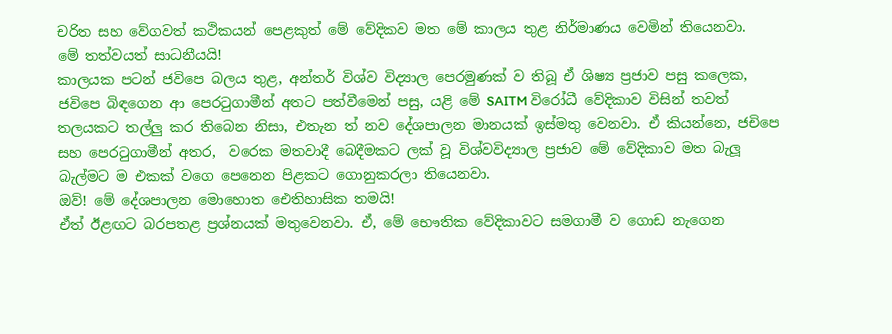චරිත සහ වේගවත් කථිකයන් පෙළකුත් මේ වේදිකව මත මේ කාලය තුළ නිර්මාණය වෙමින් තියෙනවා.
මේ තත්වයත් සාධනීයයි!
කාලයක පටන් ජවිපෙ බලය තුළ, අන්තර් විශ්ව විද්‍යාල පෙරමුණක් ව තිබූ ඒ ශිෂ්‍ය ප්‍රජාව පසු කලෙක, ජවිපෙ බිඳගෙන ආ පෙරටුගාමීන් අතට පත්වීමෙන් පසු, යළි මේ SAITM විරෝධී වේදිකාව විසින් තවත් තලයකට තල්ලු කර තිබෙන නිසා, එතැන ත් නව දේශපාලන මානයක් ඉස්මතු වෙනවා. ඒ කියන්නෙ, ජචිපෙ සහ පෙරටුගාමීන් අතර,  වරෙක මතවාදී බෙදීමකට ලක් වූ විශ්වවිද්‍යාල ප්‍රජාව මේ වේදිකාව මත බැලූ බැල්මට ම එකක් වගෙ පෙනෙන පිළකට ගොනුකරලා තියෙනවා.
ඔව්! මේ දේශපාලන මොහොත ඓතිහාසික තමයි!
ඒත් ඊළඟට බරපතළ ප්‍රශ්නයක් මතුවෙනවා. ඒ, මේ භෞතික වේදිකාවට සමගාමී ව ගොඩ නැගෙන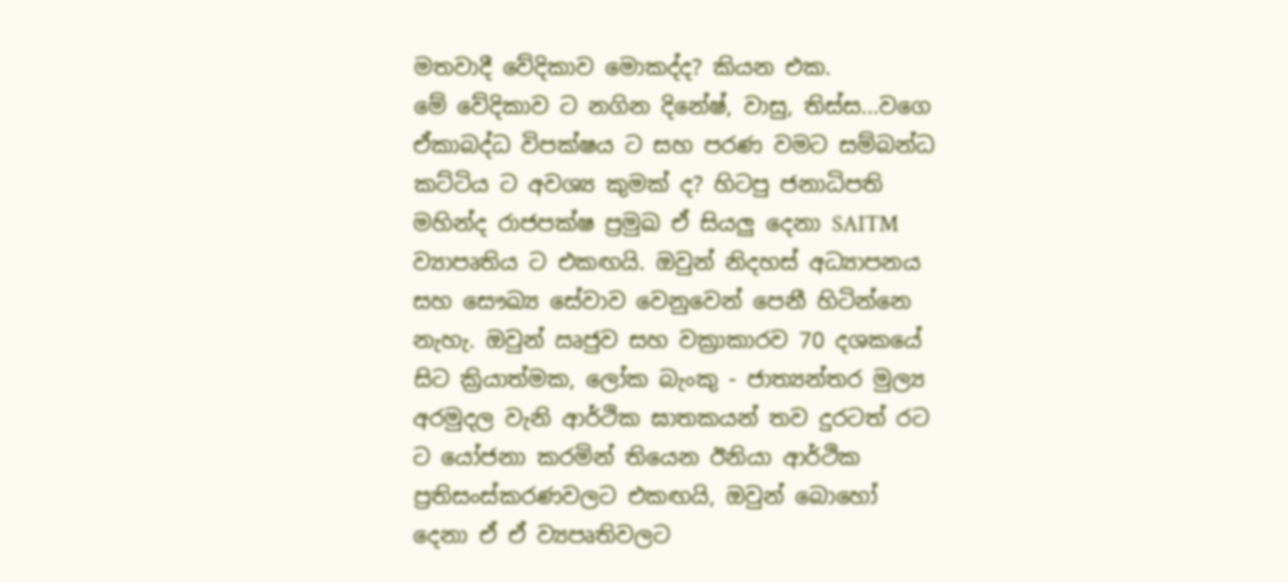මතවාදී වේදිකාව මොකද්ද? කියන එක.
මේ වේදිකාව ට නගින දිනේෂ්, වාසු, තිස්ස...වගෙ ඒකාබද්ධ විපක්ෂය ට සහ පරණ වමට සම්බන්ධ කට්ටිය ට අවශ්‍ය කුමක් ද? හිටපු ජනාධිපති මහින්ද රාජපක්ෂ ප්‍රමුඛ ඒ සියලු දෙනා SAITM ව්‍යාපෘතිය ට එකඟයි. ඔවුන් නිදහස් අධ්‍යාපනය සහ සෞඛ්‍ය සේවාව වෙනුවෙන් පෙනී හිටින්නෙ නැහැ. ඔවුන් ඍජුව සහ වක්‍රාකාරව 70 දශකයේ සිට ක්‍රියාත්මක, ලෝක බැංකු - ජාත්‍යන්තර මුල්‍ය අරමුදල වැනි ආර්ථික ඝාතකයන් තව දුරටත් රට ට යෝජනා කරමින් තියෙන ඊනියා ආර්ථික ප්‍රතිසංස්කරණවලට එකඟයි, ඔවුන් බොහෝ දෙනා ඒ ඒ ව්‍යපෘතිවලට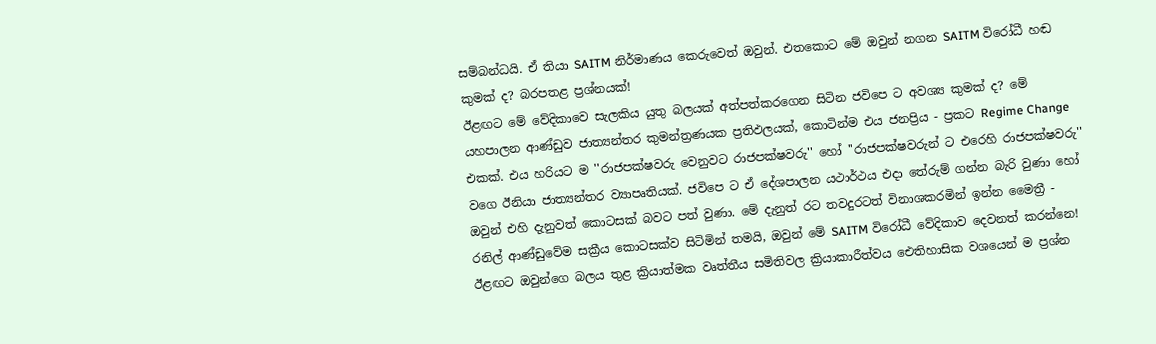සම්බන්ධයි. ඒ තියා SAITM නිර්මාණය කෙරුවෙත් ඔවුන්. එතකොට මේ ඔවුන් නගන SAITM විරෝධී හඬ කුමක් ද? බරපතළ ප්‍රශ්නයක්!
ඊළඟට මේ වේදිකාවෙ සැලකිය යුතු බලයක් අත්පත්කරගෙන සිටින ජවිපෙ ට අවශ්‍ය කුමක් ද? මේ යහපාලන ආණ්ඩුව ජාත්‍යන්තර කුමන්ත්‍රණයක ප්‍රතිඵලයක්, කොටින්ම එය ජනප්‍රිය - ප්‍රකට Regime Change එකක්. එය හරියට ම ''රාජපක්ෂවරු වෙනුවට රාජපක්ෂවරු'' හෝ ''රාජපක්ෂවරුන් ට එරෙහි රාජපක්ෂවරු'' වගෙ ඊනියා ජාත්‍යන්තර ව්‍යාපෘතියක්. ජවිපෙ ට ඒ දේශපාලන යථාර්ථය එදා තේරුම් ගන්න බැරි වුණා හෝ ඔවුන් එහි දැනුවත් කොටසක් බවට පත් වුණා. මේ දැනුත් රට තවදුරටත් විනාශකරමින් ඉන්න මෛත්‍රී - රනිල් ආණ්ඩුවේම සක්‍රීය කොටසක්ව සිටිමින් තමයි, ඔවුන් මේ SAITM විරෝධී වේදිකාව දෙවනත් කරන්නෙ! ඊළඟට ඔවුන්ගෙ බලය තුළ ක්‍රියාත්මක වෘත්තීය සමිතිවල ක්‍රියාකාරීත්වය ඓතිහාසික වශයෙන් ම ප්‍රශ්න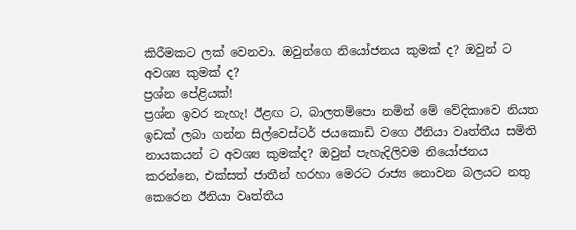කිරීමකට ලක් වෙනවා. ඔවුන්ගෙ නියෝජනය කුමක් ද? ඔවුන් ට අවශ්‍ය කුමක් ද?
ප්‍රශ්න පේළියක්!
ප්‍රශ්න ඉවර නැහැ! ඊළඟ ට, බාලතම්පො නමින් මේ වේදිකාවෙ නියත ඉඩක් ලබා ගන්න සිල්වෙස්ටර් ජයකොඩි වගෙ ඊනියා වෘත්තීය සමිති නායකයන් ට අවශ්‍ය කුමක්ද? ඔවුන් පැහැදිලිවම නියෝජනය කරන්නෙ, එක්සත් ජාතීන් හරහා මෙරට රාජ්‍ය නොවන බලයට නතු කෙරෙන ඊනියා වෘත්තීය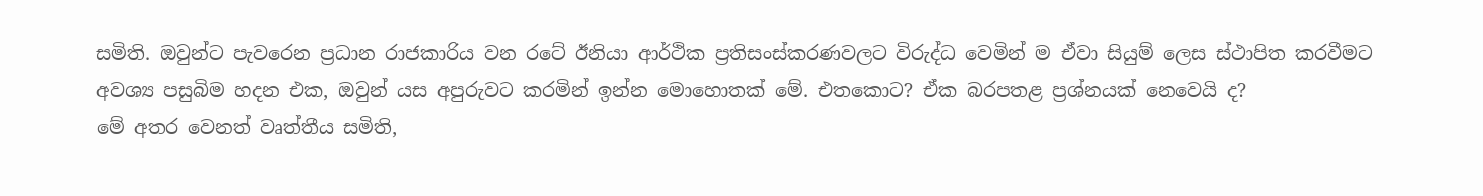සමිති. ඔවුන්ට පැවරෙන ප්‍රධාන රාජකාරිය වන රටේ ඊනියා ආර්ථික ප්‍රතිසංස්කරණවලට විරුද්ධ වෙමින් ම ඒවා සියුම් ලෙස ස්ථාපිත කරවීමට අවශ්‍ය පසුබිම හදන එක, ඔවුන් යස අපුරුවට කරමින් ඉන්න මොහොතක් මේ. එතකොට? ඒක බරපතළ ප්‍රශ්නයක් නෙවෙයි ද?
මේ අතර වෙනත් වෘත්තීය සමිති,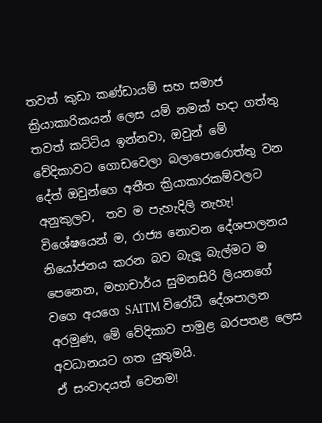තවත් කුඩා කණ්ඩායම් සහ සමාජ ක්‍රියාකාරිකයන් ලෙස යම් නමක් හදා ගත්තු තවත් කට්ටිය ඉන්නවා, ඔවුන් මේ වේදිකාවට ගොඩවෙලා බලාපොරොත්තු වන දේත් ඔවුන්ගෙ අතීත ක්‍රියාකාරකම්වලට අනුකුලව,  තව ම පැහැදිලි නැහැ! විශේෂයෙන් ම, රාජ්‍ය නොවන දේශපාලනය නියෝජනය කරන බව බැලූ බැල්මට ම පෙනෙන, මහාචාර්ය සුමනසිරි ලියනගේ වගෙ අයගෙ SAITM විරෝධී දේශපාලන අරමුණ, මේ වේදිකාව පාමුළ බරපතළ ලෙස අවධානයට ගත යුතුමයි.
ඒ සංවාදයත් වෙනම!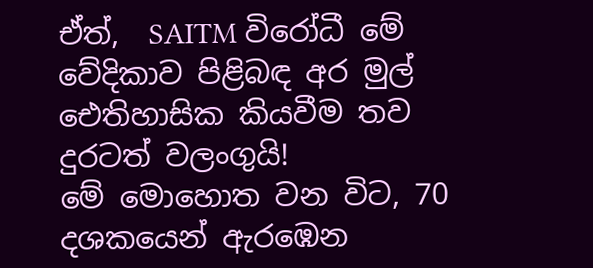ඒත්,  SAITM විරෝධී මේ වේදිකාව පිළිබඳ අර මුල් ඓතිහාසික කියවීම තව දුරටත් වලංගුයි!
මේ මොහොත වන විට, 70 දශකයෙන් ඇරඹෙන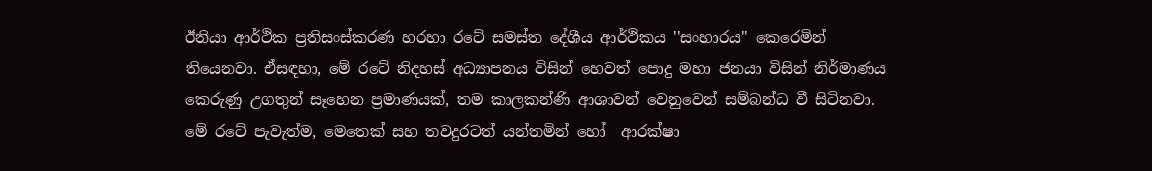ඊනියා ආර්ථික ප්‍රතිසංස්කරණ හරහා රටේ සමස්ත දේශීය ආර්ථිකය ''සංහාරය'' කෙරෙමින් තියෙනවා. ඒසඳහා, මේ රටේ නිදහස් අධ්‍යාපනය විසින් හෙවත් පොදු මහා ජනයා විසින් නිර්මාණය කෙරුණු උගතුන් සෑහෙන ප්‍රමාණයක්, තම කාලකන්ණි ආශාවන් වෙනුවෙන් සම්බන්ධ වී සිටිනවා. මේ රටේ පැවැත්ම, මෙතෙක් සහ තවදුරටත් යන්තමින් හෝ  ආරක්ෂා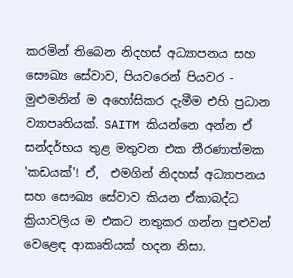කරමින් තිබෙන නිදහස් අධ්‍යාපනය සහ සෞඛ්‍ය සේවාව, පියවරෙන් පියවර - මුළුමනින් ම අහෝසිකර දැමීම එහි ප්‍රධාන ව්‍යාපෘතියක්. SAITM කියන්නෙ අන්න ඒ සන්දර්භය තුළ මතුවන එක තීරණාත්මක 'කඩයක්'! ඒ,  එමගින් නිදහස් අධ්‍යාපනය සහ සෞඛ්‍ය සේවාව කියන ඒකාබද්ධ ක්‍රියාවලිය ම එකට නතුකර ගන්න පුළුවන් වෙළෙඳ ආකෘතියක් හදන නිසා.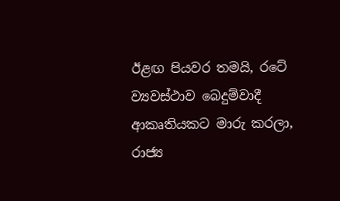ඊළඟ පියවර තමයි, රටේ ව්‍යවස්ථාව බෙදුම්වාදී ආකෘතියකට මාරු කරලා, රාජ්‍ය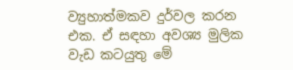ව්‍යුහාත්මකව දුර්වල කරන එක. ඒ සඳහා අවශ්‍ය මුලික වැඩ කටයුතු මේ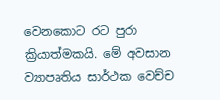වෙනකොට රට පුරා ක්‍රියාත්මකයි. මේ අවසාන ව්‍යාපෘතිය සාර්ථක වෙච්ච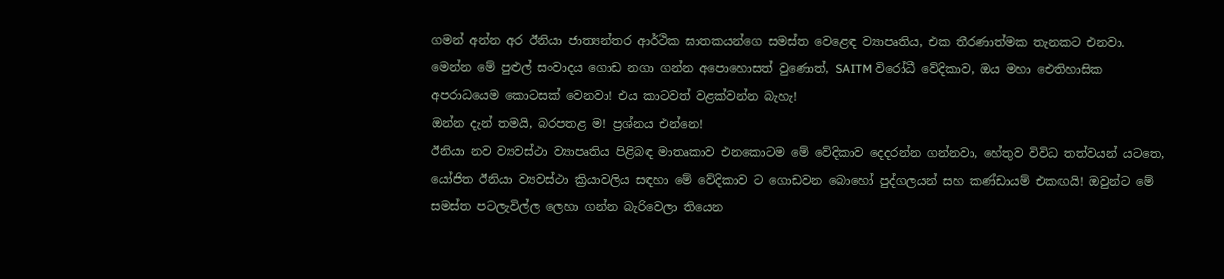ගමන් අන්න අර ඊනියා ජාත්‍යන්තර ආර්ථික ඝාතකයන්ගෙ සමස්ත වෙළෙඳ ව්‍යාපෘතිය, එක තීරණාත්මක තැනකට එනවා.
මෙන්න මේ පුළුල් සංවාදය ගොඩ නගා ගන්න අපොහොසත් වුණොත්, SAITM විරෝධී වේදිකාව, ඔය මහා ඓතිහාසික අපරාධයෙම කොටසක් වෙනවා! එය කාටවත් වළක්වන්න බැහැ!
ඔන්න දැන් තමයි, බරපතළ ම! ප්‍රශ්නය එන්නෙ!
ඊනියා නව ව්‍යවස්ථා ව්‍යාපෘතිය පිළිබඳ මාතෘකාව එනකොටම මේ වේදිකාව දෙදරන්න ගන්නවා, හේතුව විවිධ තත්වයන් යටතෙ, යෝජිත ඊනියා ව්‍යවස්ථා ක්‍රියාවලිය සඳහා මේ වේදිකාව ට ගොඩවන බොහෝ පුද්ගලයන් සහ කණ්ඩායම් එකඟයි! ඔවුන්ට මේ සමස්ත පටලැවිල්ල ලෙහා ගන්න බැරිවෙලා තියෙන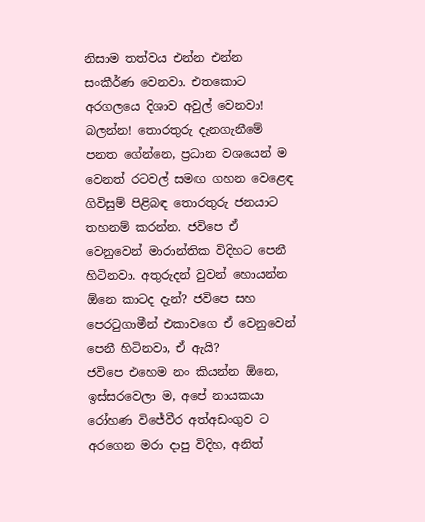නිසාම තත්වය එන්න එන්න සංකීර්ණ වෙනවා. එතකොට අරගලයෙ දිශාව අවුල් වෙනවා!
බලන්න! තොරතුරු දැනගැනීමේ පනත ගේන්නෙ, ප්‍රධාන වශයෙන් ම වෙනත් රටවල් සමඟ ගහන වෙළෙඳ ගිවිසුම් පිළිබඳ තොරතුරු ජනයාට තහනම් කරන්න. ජවිපෙ ඒ වෙනුවෙන් මාරාන්තික විදිහට පෙනී හිටිනවා. අතුරුදන් වුවන් හොයන්න ඕනෙ කාටද දැන්? ජවිපෙ සහ පෙරටුගාමීන් එකාවගෙ ඒ වෙනුවෙන් පෙනී හිටිනවා, ඒ ඇයි?
ජවිපෙ එහෙම නං කියන්න ඕනෙ, ඉස්සරවෙලා ම, අපේ නායකයා රෝහණ විජේවීර අත්අඩංගුව ට අරගෙන මරා දාපු විදිහ, අනිත්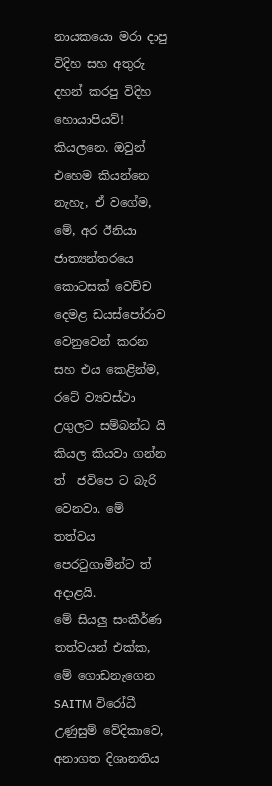නායකයො මරා දාපු විදිහ සහ අතුරු දහන් කරපු විදිහ හොයාපියව්! කියලනෙ. ඔවුන් එහෙම කියන්නෙ නැහැ, ඒ වගේම, මේ, අර ඊනියා ජාත්‍යන්තරයෙ කොටසක් වෙච්ච දෙමළ ඩයස්පෝරාව වෙනුවෙන් කරන සහ එය කෙළින්ම, රටේ ව්‍යවස්ථා උගුලට සම්බන්ධ යි කියල කියවා ගන්න ත්  ජවිපෙ ට බැරි වෙනවා. මේ තත්වය පෙරටුගාමීන්ට ත් අදාළයි.
මේ සියලු සංකීර්ණ තත්වයන් එක්ක, මේ ගොඩනැගෙන SAITM විරෝධී උණුසුම් වේදිකාවෙ, අනාගත දිශානතිය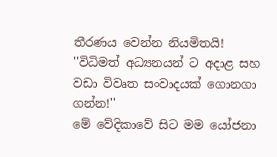තීරණය වෙන්න නියමිතයි!
''විධිමත් අධ්‍යනයන් ට අදාළ සහ වඩා විවෘත සංවාදයක් ගොනගා ගන්න!''
මේ වේදිකාවේ සිට මම යෝජනා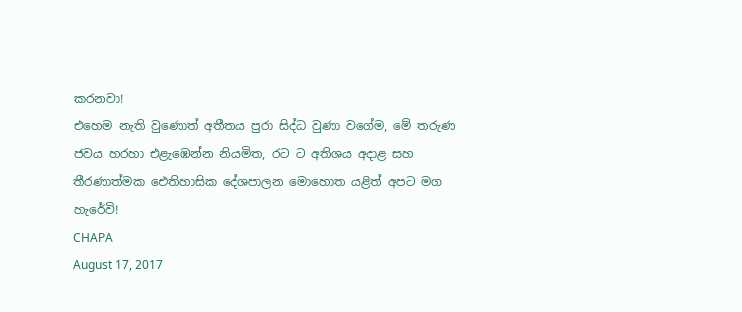කරනවා!
එහෙම නැති වුණොත් අතීතය පුරා සිද්ධ වුණා වගේම, මේ තරුණ ජවය හරහා එළැඹෙන්න නියමිත, රට ට අතිශය අදාළ සහ තීරණාත්මක ඓතිහාසික දේශපාලන මොහොත යළිත් අපට මග හැරේවි!
CHAPA
August 17, 2017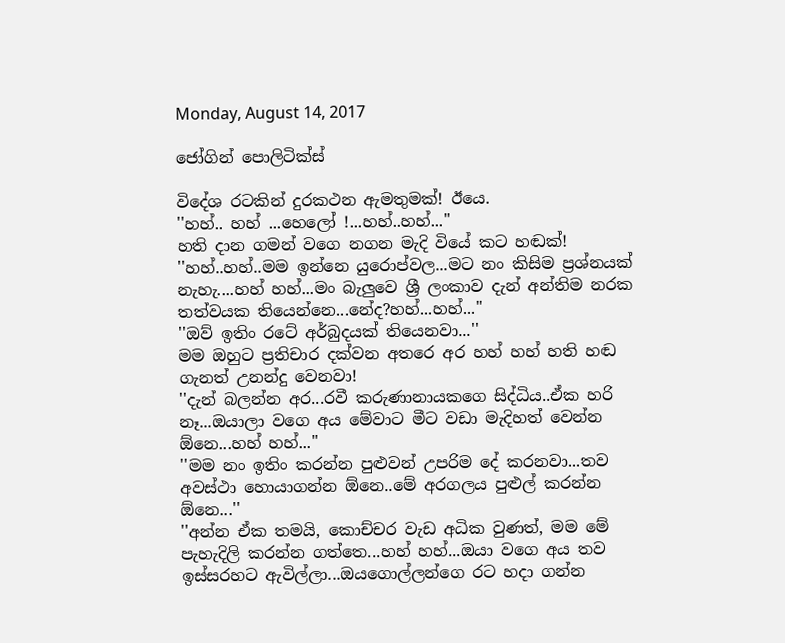Monday, August 14, 2017

ජෝගින් පොලිටික්ස්

විදේශ රටකින් දුරකථන ඇමතුමක්! ඊයෙ.
''හහ්.. හහ් ...හෙලෝ !...හහ්..හහ්...''
හති දාන ගමන් වගෙ නගන මැදි වියේ කට හඬක්!
''හහ්..හහ්..මම ඉන්නෙ යුරොප්වල...මට නං කිසිම ප්‍රශ්නයක් නැහැ....හහ් හහ්...මං බැලුවෙ ශ්‍රී ලංකාව දැන් අන්තිම නරක තත්වයක තියෙන්නෙ...නේද?හහ්...හහ්...''
''ඔව් ඉතිං රටේ අර්බුදයක් තියෙනවා...''
මම ඔහුට ප්‍රතිචාර දක්වන අතරෙ අර හහ් හහ් හති හඬ ගැනත් උනන්දු වෙනවා!
''දැන් බලන්න අර...රවී කරුණානායකගෙ සිද්ධිය..ඒක හරි නෑ...ඔයාලා වගෙ අය මේවාට මීට වඩා මැදිහත් වෙන්න ඕනෙ...හහ් හහ්...''
''මම නං ඉතිං කරන්න පුළුවන් උපරිම දේ කරනවා...තව අවස්ථා හොයාගන්න ඕනෙ..මේ අරගලය පුළුල් කරන්න ඕනෙ...''
''අන්න ඒක තමයි, කොච්චර වැඩ අධික වුණත්, මම මේ පැහැදිලි කරන්න ගත්තෙ...හහ් හහ්...ඔයා වගෙ අය තව ඉස්සරහට ඇවිල්ලා...ඔයගොල්ලන්ගෙ රට හදා ගන්න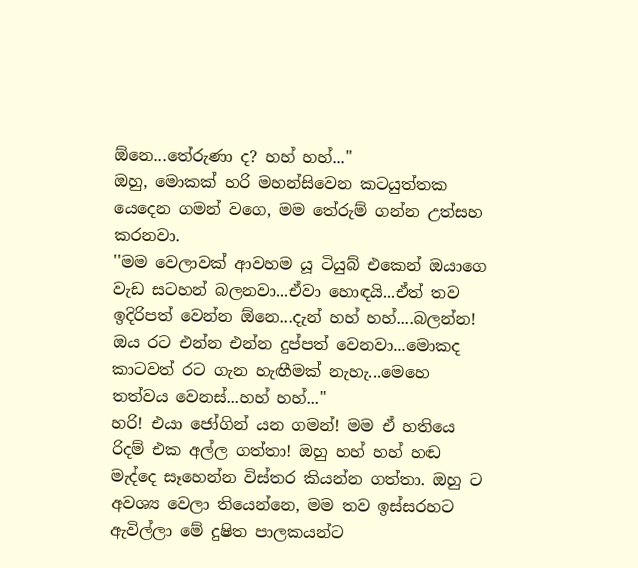ඕනෙ...තේරුණා ද? හහ් හහ්...''
ඔහු, මොකක් හරි මහන්සිවෙන කටයුත්තක යෙදෙන ගමන් වගෙ, මම තේරුම් ගන්න උත්සහ කරනවා.
''මම වෙලාවක් ආවහම යූ ටියුබ් එකෙන් ඔයාගෙ වැඩ සටහන් බලනවා...ඒවා හොඳයි...ඒත් තව ඉදිරිපත් වෙන්න ඕනෙ...දැන් හහ් හහ්....බලන්න! ඔය රට එන්න එන්න දුප්පත් වෙනවා...මොකද කාටවත් රට ගැන හැඟීමක් නැහැ...මෙහෙ තත්වය වෙනස්...හහ් හහ්...''
හරි! එයා ජෝගින් යන ගමන්! මම ඒ හතියෙ රිදම් එක අල්ල ගත්තා! ඔහු හහ් හහ් හඬ මැද්දෙ සෑහෙන්න විස්තර කියන්න ගත්තා. ඔහු ට අවශ්‍ය වෙලා තියෙන්නෙ, මම තව ඉස්සරහට ඇවිල්ලා මේ දුෂිත පාලකයන්ට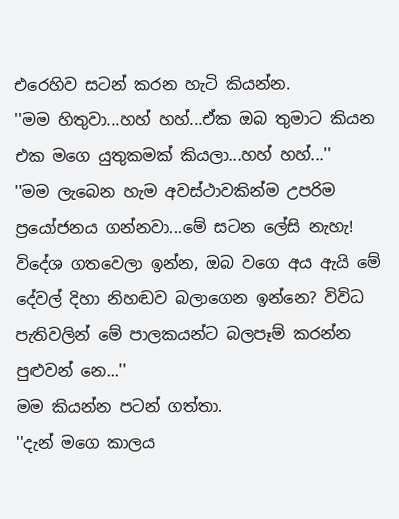එරෙහිව සටන් කරන හැටි කියන්න.
''මම හිතුවා...හහ් හහ්...ඒක ඔබ තුමාට කියන එක මගෙ යුතුකමක් කියලා...හහ් හහ්...''
''මම ලැබෙන හැම අවස්ථාවකින්ම උපරිම ප්‍රයෝජනය ගන්නවා...මේ සටන ලේසි නැහැ! විදේශ ගතවෙලා ඉන්න, ඔබ වගෙ අය ඇයි මේ දේවල් දිහා නිහඬව බලාගෙන ඉන්නෙ? විවිධ පැතිවලින් මේ පාලකයන්ට බලපෑම් කරන්න පුළුවන් නෙ...''
මම කියන්න පටන් ගත්තා.
''දැන් මගෙ කාලය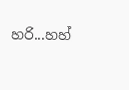හරි...හහ්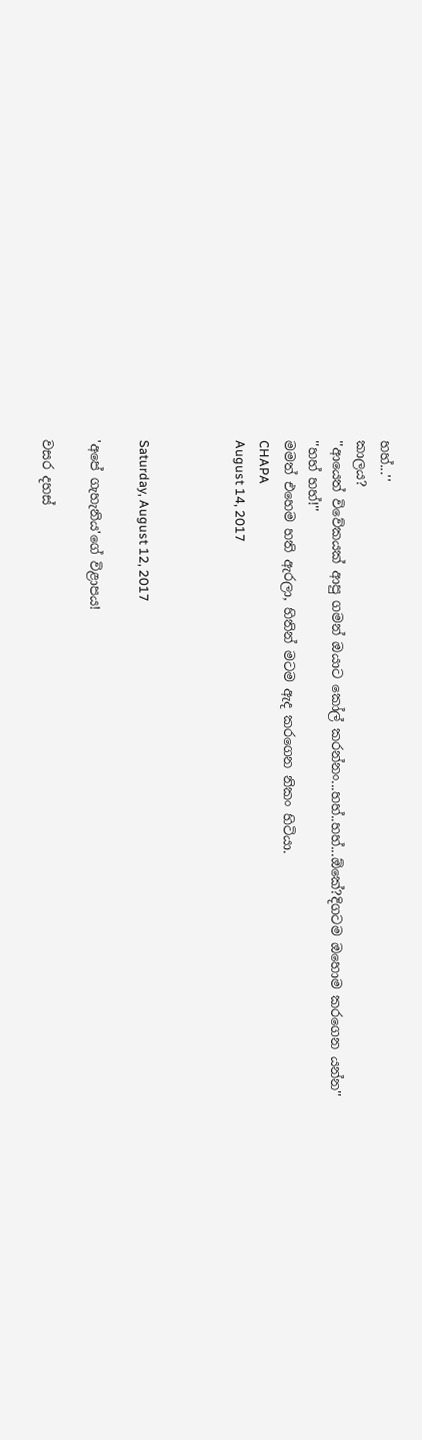හහ්...''
කාලය?
''ආයෙත් විවේකයක් ආපු ගමන් ඔයාට කෝල් කරන්නං...හහ්..හහ්...ඕකේ?දිගටම ඔහොම කරගෙන යන්න''
''හහ් හහ්!''
මමත් එහෙම හති ඇරලා, හිතින් මටම ඇද කරගෙන නිකං හිටියා.
CHAPA
August 14, 2017



Saturday, August 12, 2017

'අපේ ගැහැනිය'ගේ විළාපය!

වසර දහස්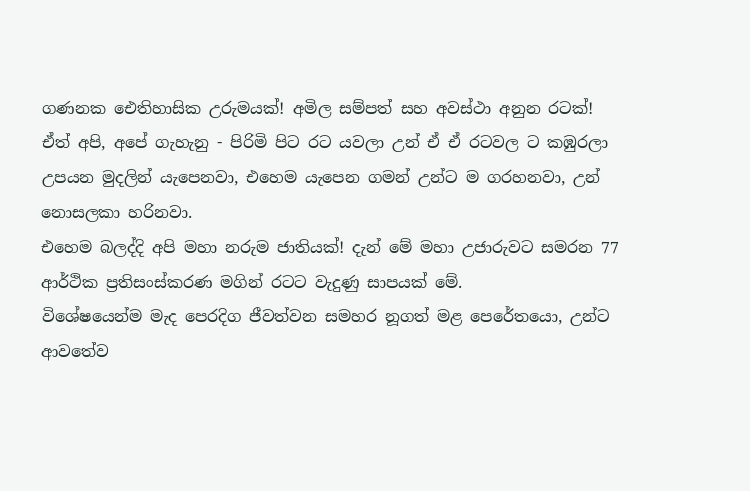ගණනක ඓතිහාසික උරුමයක්! අමිල සම්පත් සහ අවස්ථා අනුන රටක්!
ඒත් අපි, අපේ ගැහැනු - පිරිමි පිට රට යවලා උන් ඒ ඒ රටවල ට කඹුරලා උපයන මුදලින් යැපෙනවා, එහෙම යැපෙන ගමන් උන්ට ම ගරහනවා, උන් නොසලකා හරිනවා.
එහෙම බලද්දි අපි මහා නරුම ජාතියක්! දැන් මේ මහා උජාරුවට සමරන 77 ආර්ථික ප්‍රතිසංස්කරණ මගින් රටට වැදුණු සාපයක් මේ.
විශේෂයෙන්ම මැද පෙරදිග ජීවත්වන සමහර නූගත් මළ පෙරේතයො, උන්ට ආවතේව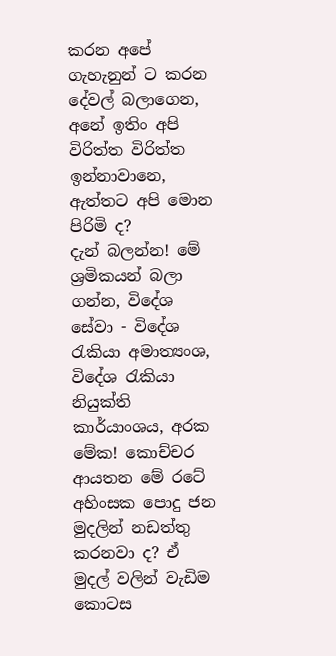කරන අපේ ගැහැනුන් ට කරන දේවල් බලාගෙන,  අනේ ඉතිං අපි විරිත්ත විරිත්ත ඉන්නාවානෙ, ඇත්තට අපි මොන පිරිමි ද?
දැන් බලන්න! මේ ශ්‍රමිකයන් බලා ගන්න, විදේශ සේවා - විදේශ රැකියා අමාත්‍යංශ, විදේශ රැකියා නියුක්ති කාර්යාංශය, අරක මේක! කොච්චර ආයතන මේ රටේ අහිංසක පොදු ජන මුදලින් නඩත්තු කරනවා ද? ඒ මුදල් වලින් වැඩිම කොටස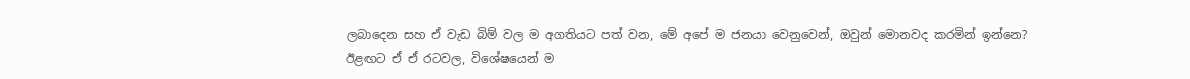ලබාදෙන සහ ඒ වැඩ බිම් වල ම අගතියට පත් වන, මේ අපේ ම ජනයා වෙනුවෙන්, ඔවුන් මොනවද කරමින් ඉන්නෙ?
ඊළඟට ඒ ඒ රටවල, විශේෂයෙන් ම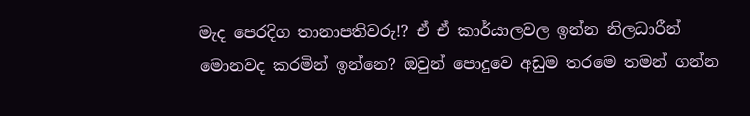මැද පෙරදිග තානාපතිවරු!? ඒ ඒ කාර්යාලවල ඉන්න නිලධාරීන් මොනවද කරමින් ඉන්නෙ? ඔවුන් පොදුවෙ අඩුම තරමෙ තමන් ගන්න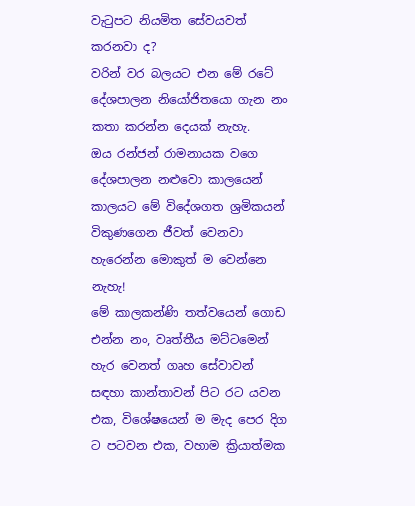වැටුපට නියමිත සේවයවත් කරනවා ද?
වරින් වර බලයට එන මේ රටේ දේශපාලන නියෝජිතයො ගැන නං කතා කරන්න දෙයක් නැහැ.
ඔය රන්ජන් රාමනායක වගෙ දේශපාලන නළුවො කාලයෙන් කාලයට මේ විදේශගත ශ්‍රමිකයන් විකුණගෙන ජීවත් වෙනවා හැරෙන්න මොකුත් ම වෙන්නෙ නැහැ!
මේ කාලකන්ණි තත්වයෙන් ගොඩ එන්න නං, වෘත්තීය මට්ටමෙන් හැර වෙනත් ගෘහ සේවාවන් සඳහා කාන්තාවන් පිට රට යවන එක, විශේෂයෙන් ම මැද පෙර දිග ට පටවන එක, වහාම ක්‍රියාත්මක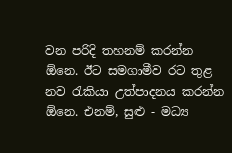වන පරිදි තහනම් කරන්න ඕනෙ. ඊට සමගාමීව රට තුළ නව රැකියා උත්පාදනය කරන්න ඕනෙ. එනම්, සුළු - මධ්‍ය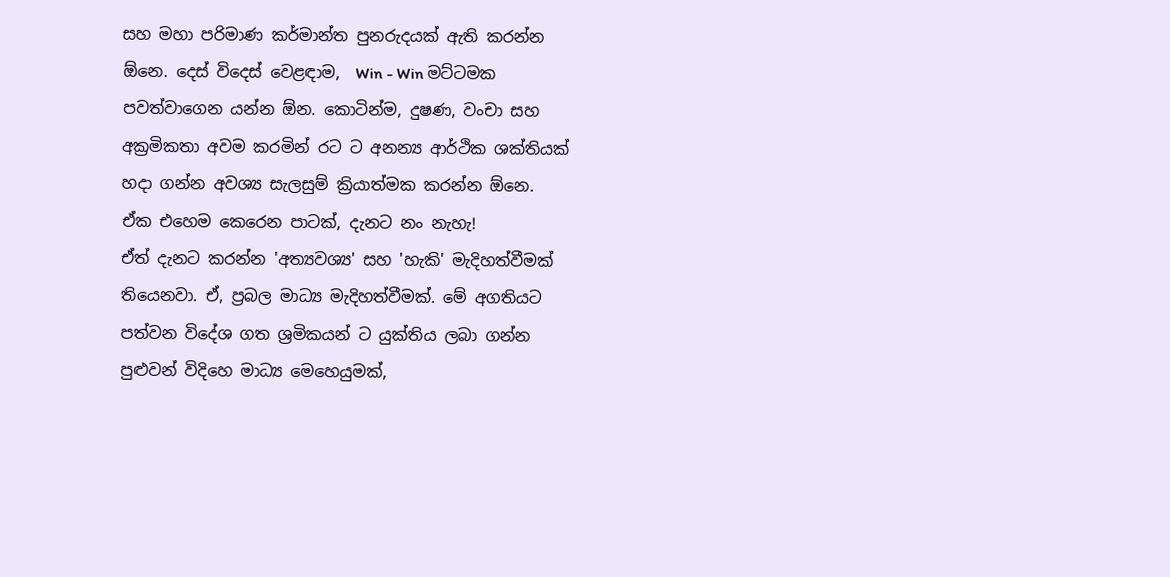සහ මහා පරිමාණ කර්මාන්ත පුනරුදයක් ඇති කරන්න ඕනෙ. දෙස් විදෙස් වෙළඳාම,  Win - Win මට්ටමක පවත්වාගෙන යන්න ඕන. කොටින්ම, දුෂණ, වංචා සහ අක්‍රමිකතා අවම කරමින් රට ට අනන්‍ය ආර්ථික ශක්තියක් හදා ගන්න අවශ්‍ය සැලසුම් ක්‍රියාත්මක කරන්න ඕනෙ.
ඒක එහෙම කෙරෙන පාටක්, දැනට නං නැහැ!
ඒත් දැනට කරන්න 'අත්‍යවශ්‍ය' සහ 'හැකි' මැදිහත්වීමක් තියෙනවා. ඒ, ප්‍රබල මාධ්‍ය මැදිහත්වීමක්. මේ අගතියට පත්වන විදේශ ගත ශ්‍රමිකයන් ට යුක්තිය ලබා ගන්න පුළුවන් විදිහෙ මාධ්‍ය මෙහෙයුමක්,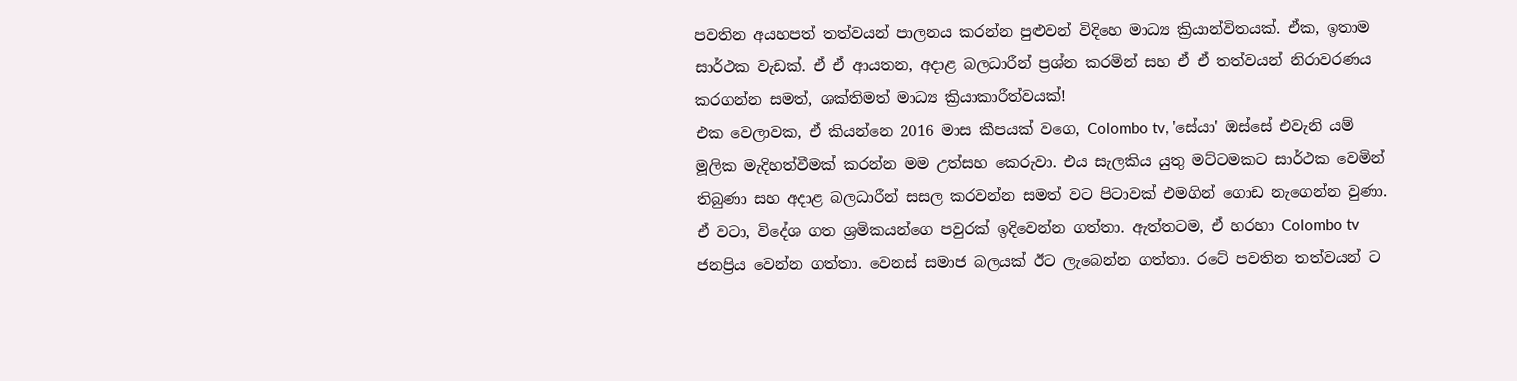පවතින අයහපත් තත්වයන් පාලනය කරන්න පුළුවන් විදිහෙ මාධ්‍ය ක්‍රියාන්විතයක්. ඒක, ඉතාම සාර්ථක වැඩක්. ඒ ඒ ආයතන, අදාළ බලධාරීන් ප්‍රශ්න කරමින් සහ ඒ ඒ තත්වයන් නිරාවරණය කරගන්න සමත්, ශක්තිමත් මාධ්‍ය ක්‍රියාකාරීත්වයක්!
එක වෙලාවක, ඒ කියන්නෙ 2016 මාස කීපයක් වගෙ, Colombo tv, 'සේයා' ඔස්සේ එවැනි යම් මූලික මැදිහත්වීමක් කරන්න මම උත්සහ කෙරුවා. එය සැලකිය යුතු මට්ටමකට සාර්ථක වෙමින් තිබුණා සහ අදාළ බලධාරීන් සසල කරවන්න සමත් වට පිටාවක් එමගින් ගොඩ නැගෙන්න වුණා. ඒ වටා, විදේශ ගත ශ්‍රමිකයන්ගෙ පවුරක් ඉදිවෙන්න ගත්තා. ඇත්තටම, ඒ හරහා Colombo tv ජනප්‍රිය වෙන්න ගත්තා. වෙනස් සමාජ බලයක් ඊට ලැබෙන්න ගත්තා. රටේ පවතින තත්වයන් ට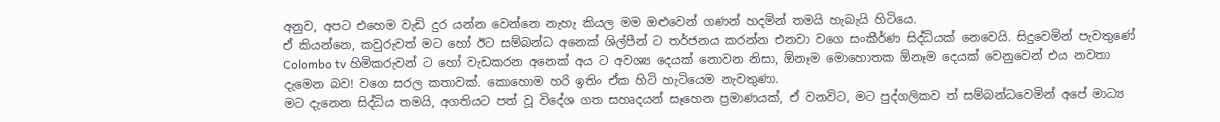අනුව, අපට එහෙම වැඩි දුර යන්න වෙන්නෙ නැහැ කියල මම ඔළුවෙන් ගණන් හදමින් තමයි හැබැයි හිටියෙ.
ඒ කියන්නෙ, කවුරුවත් මට හෝ ඊට සම්බන්ධ අනෙක් ශිල්පීන් ට තර්ජනය කරන්න එනවා වගෙ සංකීර්ණ සිද්ධියක් නෙවෙයි. සිදුවෙමින් පැවතුණේ Colombo tv හිමිකරුවන් ට හෝ වැඩකරන අනෙක් අය ට අවශ්‍ය දෙයක් නොවන නිසා, ඕනෑම මොහොතක ඕනෑම දෙයක් වෙනුවෙන් එය නවතා දැමෙන බව! වගෙ සරල කතාවක්. කොහොම හරි ඉතිං ඒක හිටි හැටියෙම නැවතුණා.
මට දැනෙන සිද්ධිය තමයි, අගතියට පත් වූ විදේශ ගත සහෘදයන් සෑහෙන ප්‍රමාණයක්, ඒ වනවිට, මට පුද්ගලිකව ත් සම්බන්ධවෙමින් අපේ මාධ්‍ය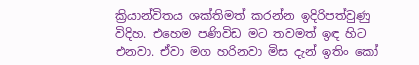ක්‍රියාන්විතය ශක්තිමත් කරන්න ඉදිරිපත්වුණු විදිහ. එහෙම පණිවිඩ මට තවමත් ඉඳ හිට එනවා. ඒවා මග හරිනවා මිස දැන් ඉතිං කෝ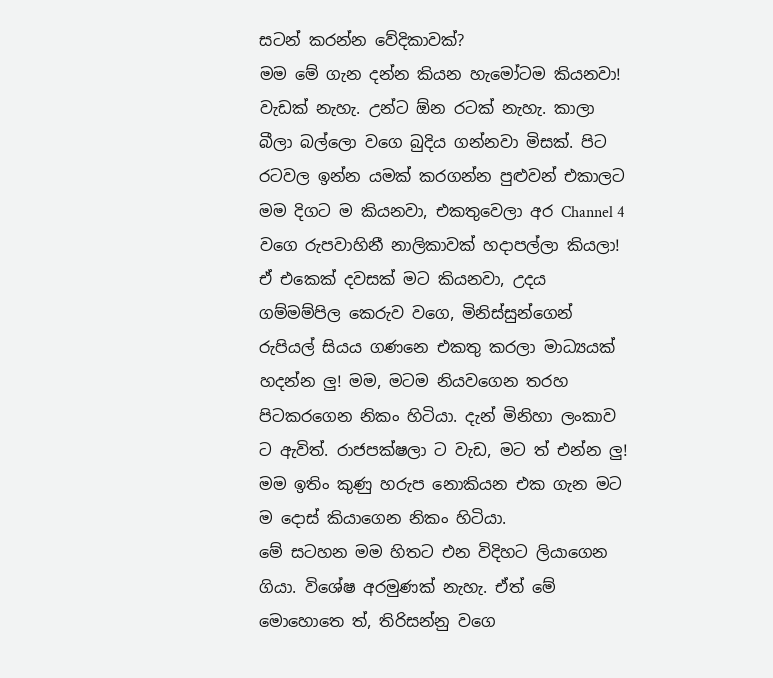සටන් කරන්න වේදිකාවක්?
මම මේ ගැන දන්න කියන හැමෝටම කියනවා!
වැඩක් නැහැ. උන්ට ඕන රටක් නැහැ. කාලා බීලා බල්ලො වගෙ බුදිය ගන්නවා මිසක්. පිට රටවල ඉන්න යමක් කරගන්න පුළුවන් එකාලට මම දිගට ම කියනවා, එකතුවෙලා අර Channel 4 වගෙ රුපවාහිනී නාලිකාවක් හදාපල්ලා කියලා! ඒ එකෙක් දවසක් මට කියනවා, උදය ගම්මම්පිල කෙරුව වගෙ, මිනිස්සුන්ගෙන් රුපියල් සියය ගණනෙ එකතු කරලා මාධ්‍යයක් හදන්න ලු! මම, මටම නියවගෙන තරහ පිටකරගෙන නිකං හිටියා. දැන් මිනිහා ලංකාව ට ඇවිත්. රාජපක්ෂලා ට වැඩ, මට ත් එන්න ලු! මම ඉතිං කුණු හරුප නොකියන එක ගැන මට ම දොස් කියාගෙන නිකං හිටියා.
මේ සටහන මම හිතට එන විදිහට ලියාගෙන ගියා. විශේෂ අරමුණක් නැහැ. ඒත් මේ මොහොතෙ ත්, තිරිසන්නු වගෙ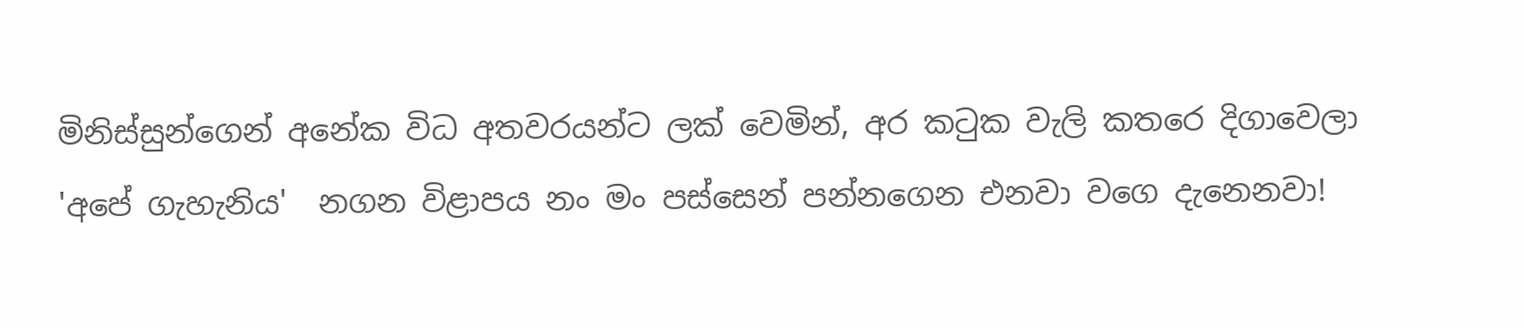මිනිස්සුන්ගෙන් අනේක විධ අතවරයන්ට ලක් වෙමින්, අර කටුක වැලි කතරෙ දිගාවෙලා 'අපේ ගැහැනිය'  නගන විළාපය නං මං පස්සෙන් පන්නගෙන එනවා වගෙ දැනෙනවා!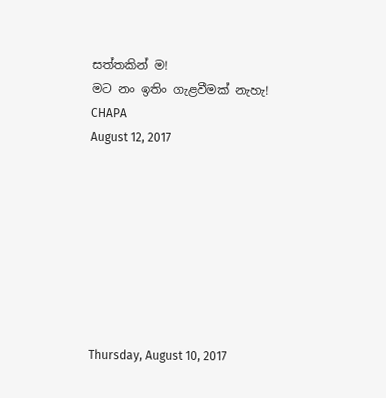සත්තකින් ම!
මට නං ඉතිං ගැළවීමක් නැහැ!
CHAPA
August 12, 2017








Thursday, August 10, 2017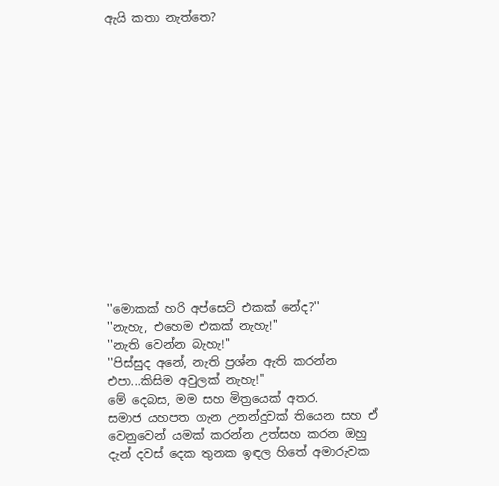ඇයි කතා නැත්තෙ?















''මොකක් හරි අප්සෙට් එකක් නේද?''
''නැහැ, එහෙම එකක් නැහැ!''
''නැති වෙන්න බැහැ!''
''පිස්සුද අනේ, නැති ප්‍රශ්න ඇති කරන්න එපා...කිසිම අවුලක් නැහැ!''
මේ දෙබස, මම සහ මිත්‍රයෙක් අතර.
සමාජ යහපත ගැන උනන්දුවක් තියෙන සහ ඒ වෙනුවෙන් යමක් කරන්න උත්සහ කරන ඔහු දැන් දවස් දෙක තුනක ඉඳල හිතේ අමාරුවක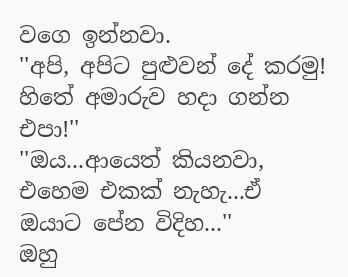වගෙ ඉන්නවා.
''අපි, අපිට පුළුවන් දේ කරමු! හිතේ අමාරුව හදා ගන්න එපා!''
''ඔය...ආයෙත් කියනවා, එහෙම එකක් නැහැ...ඒ ඔයාට පේන විදිහ...''
ඔහු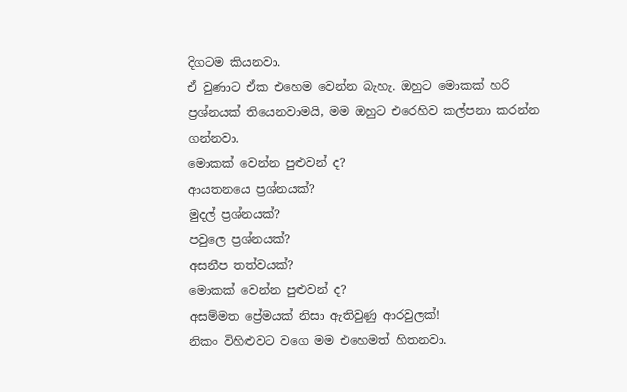දිගටම කියනවා.
ඒ වුණාට ඒක එහෙම වෙන්න බැහැ. ඔහුට මොකක් හරි ප්‍රශ්නයක් තියෙනවාමයි, මම ඔහුට එරෙහිව කල්පනා කරන්න ගන්නවා.
මොකක් වෙන්න පුළුවන් ද?
ආයතනයෙ ප්‍රශ්නයක්?
මුදල් ප්‍රශ්නයක්?
පවුලෙ ප්‍රශ්නයක්?
අසනීප තත්වයක්?
මොකක් වෙන්න පුළුවන් ද?
අසම්මත ප්‍රේමයක් නිසා ඇතිවුණු ආරවුලක්!
නිකං විහිළුවට වගෙ මම එහෙමත් හිතනවා.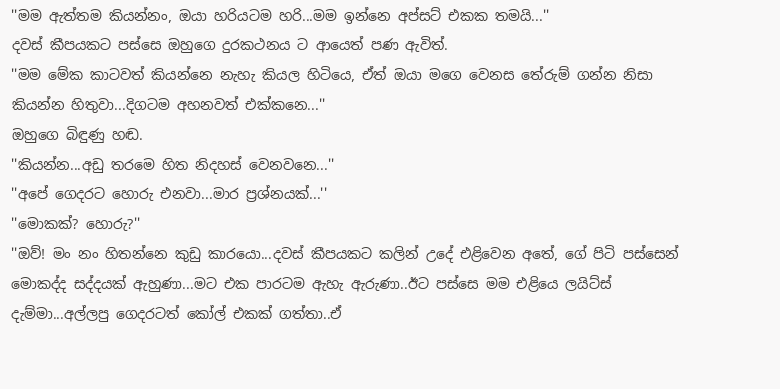''මම ඇත්තම කියන්නං, ඔයා හරියටම හරි...මම ඉන්නෙ අප්සට් එකක තමයි...''
දවස් කීපයකට පස්සෙ ඔහුගෙ දුරකථනය ට ආයෙත් පණ ඇවිත්.
''මම මේක කාටවත් කියන්නෙ නැහැ කියල හිටියෙ, ඒත් ඔයා මගෙ වෙනස තේරුම් ගන්න නිසා කියන්න හිතුවා...දිගටම අහනවත් එක්කනෙ...''
ඔහුගෙ බිඳුණු හඬ.
''කියන්න...අඩු තරමෙ හිත නිදහස් වෙනවනෙ...''
''අපේ ගෙදරට හොරු එනවා...මාර ප්‍රශ්නයක්...''
''මොකක්? හොරු?''
''ඔව්! මං නං හිතන්නෙ කුඩු කාරයො...දවස් කීපයකට කලින් උදේ එළිවෙන අතේ, ගේ පිටි පස්සෙන් මොකද්ද සද්දයක් ඇහුණා...මට එක පාරටම ඇහැ ඇරුණා..ඊට පස්සෙ මම එළියෙ ලයිට්ස් දැම්මා...අල්ලපු ගෙදරටත් කෝල් එකක් ගත්තා..ඒ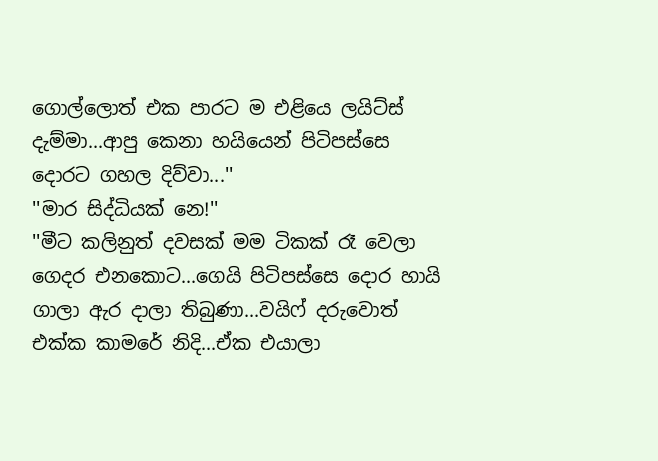ගොල්ලොත් එක පාරට ම එළියෙ ලයිට්ස් දැම්මා...ආපු කෙනා හයියෙන් පිටිපස්සෙ දොරට ගහල දිව්වා...''
''මාර සිද්ධියක් නෙ!''
''මීට කලිනුත් දවසක් මම ටිකක් රෑ වෙලා ගෙදර එනකොට...ගෙයි පිටිපස්සෙ දොර හායි ගාලා ඇර දාලා තිබුණා...වයිෆ් දරුවොත් එක්ක කාමරේ නිදි...ඒක එයාලා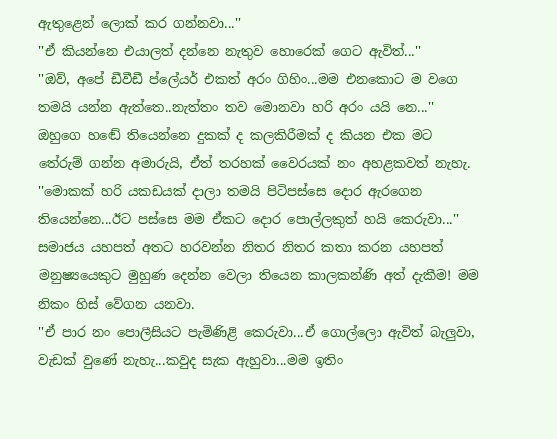ඇතුළෙන් ලොක් කර ගන්නවා...''
''ඒ කියන්නෙ එයාලත් දන්නෙ නැතුව හොරෙක් ගෙට ඇවිත්...''
''ඔව්, අපේ ඩීවීඩී ප්ලේයර් එකත් අරං ගිහිං...මම එනකොට ම වගෙ තමයි යන්න ඇත්තෙ..නැත්තං තව මොනවා හරි අරං යයි නෙ...''
ඔහුගෙ හඬේ තියෙන්නෙ දුකක් ද කලකිරීමක් ද කියන එක මට තේරුම් ගන්න අමාරුයි, ඒත් තරහක් වෛරයක් නං අහළකවත් නැහැ.
''මොකක් හරි යකඩයක් දාලා තමයි පිටිපස්සෙ දොර ඇරගෙන තියෙන්නෙ...ඊට පස්සෙ මම ඒකට දොර පොල්ලකුත් හයි කෙරුවා...''
සමාජය යහපත් අතට හරවන්න නිතර නිතර කතා කරන යහපත් මනුෂ්‍යයෙකුට මුහුණ දෙන්න වෙලා තියෙන කාලකන්ණි අත් දැකීම! මම නිකං හිස් වේගන යනවා.
''ඒ පාර නං පොලීසියට පැමිණිළි කෙරුවා...ඒ ගොල්ලො ඇවිත් බැලුවා, වැඩක් වුණේ නැහැ...කවුද සැක ඇහුවා...මම ඉතිං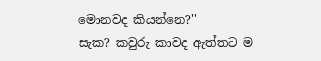මොනවද කියන්නෙ?''
සැක? කවුරු කාවද ඇත්තට ම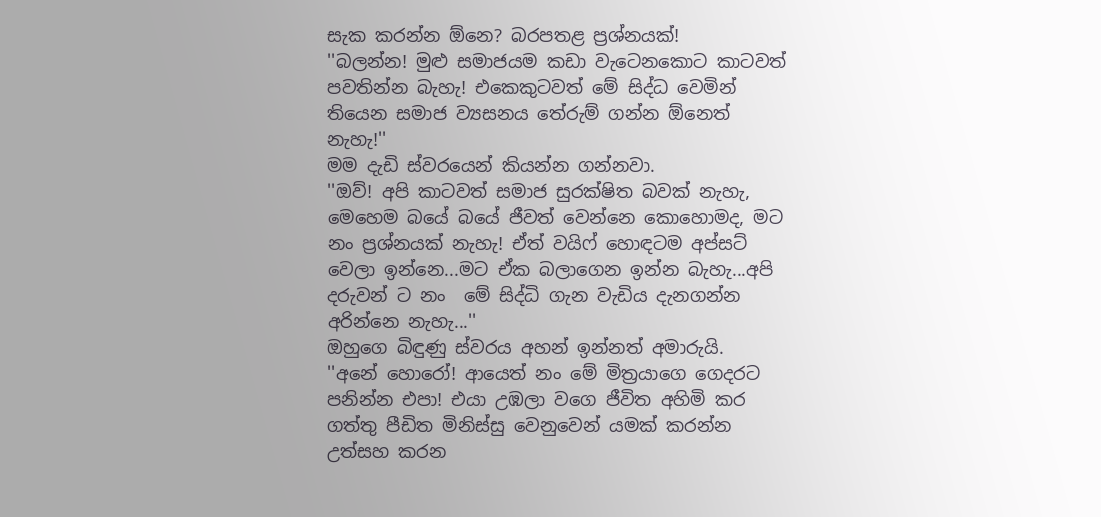සැක කරන්න ඕනෙ? බරපතළ ප්‍රශ්නයක්!
''බලන්න! මුළු සමාජයම කඩා වැටෙනකොට කාටවත් පවතින්න බැහැ! එකෙකුටවත් මේ සිද්ධ වෙමින් තියෙන සමාජ ව්‍යසනය තේරුම් ගන්න ඕනෙත් නැහැ!''
මම දැඩි ස්වරයෙන් කියන්න ගන්නවා.
''ඔව්! අපි කාටවත් සමාජ සුරක්ෂිත බවක් නැහැ, මෙහෙම බයේ බයේ ජීවත් වෙන්නෙ කොහොමද, මට නං ප්‍රශ්නයක් නැහැ! ඒත් වයිෆ් හොඳටම අප්සට් වෙලා ඉන්නෙ...මට ඒක බලාගෙන ඉන්න බැහැ...අපි දරුවන් ට නං  මේ සිද්ධි ගැන වැඩිය දැනගන්න අරින්නෙ නැහැ...''
ඔහුගෙ බිඳුණු ස්වරය අහන් ඉන්නත් අමාරුයි.
''අනේ හොරෝ! ආයෙත් නං මේ මිත්‍රයාගෙ ගෙදරට පනින්න එපා! එයා උඹලා වගෙ ජීවිත අහිමි කර ගත්තු පීඩිත මිනිස්සු වෙනුවෙන් යමක් කරන්න උත්සහ කරන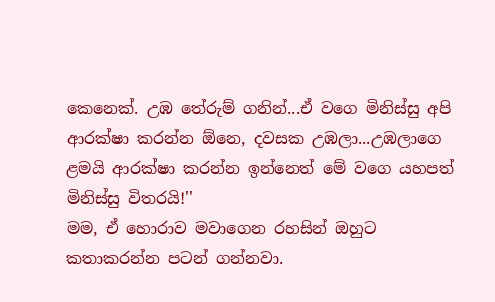කෙනෙක්. උඹ තේරුම් ගනින්...ඒ වගෙ මිනිස්සු අපි ආරක්ෂා කරන්න ඕනෙ, දවසක උඹලා...උඹලාගෙ ළමයි ආරක්ෂා කරන්න ඉන්නෙත් මේ වගෙ යහපත් මිනිස්සු විතරයි!''
මම, ඒ හොරාව මවාගෙන රහසින් ඔහුට කතාකරන්න පටන් ගන්නවා.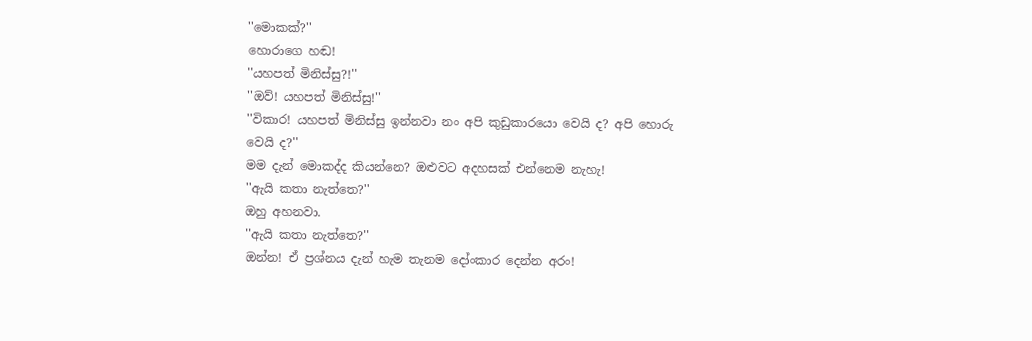''මොකක්?''
හොරාගෙ හඬ!
''යහපත් මිනිස්සු?!''
''ඔව්! යහපත් මිනිස්සු!''
''විකාර! යහපත් මිනිස්සු ඉන්නවා නං අපි කුඩුකාරයො වෙයි ද? අපි හොරු වෙයි ද?''
මම දැන් මොකද්ද කියන්නෙ? ඔළුවට අදහසක් එන්නෙම නැහැ!
''ඇයි කතා නැත්තෙ?''
ඔහු අහනවා.
''ඇයි කතා නැත්තෙ?''
ඔන්න! ඒ ප්‍රශ්නය දැන් හැම තැනම දෝංකාර දෙන්න අරං!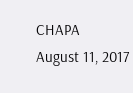CHAPA
August 11, 2017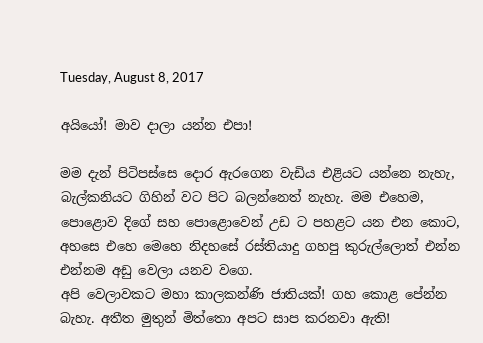Tuesday, August 8, 2017

අයියෝ! මාව දාලා යන්න එපා!

මම දැන් පිටිපස්සෙ දොර ඇරගෙන වැඩිය එළියට යන්නෙ නැහැ, බැල්කනියට ගිහින් වට පිට බලන්නෙත් නැහැ. මම එහෙම, පොළොව දිගේ සහ පොළොවෙන් උඩ ට පහළට යන එන කොට, අහසෙ එහෙ මෙහෙ නිදහසේ රස්තියාදු ගහපු කුරුල්ලොත් එන්න එන්නම අඩු වෙලා යනව වගෙ.
අපි වෙලාවකට මහා කාලකන්ණි ජාතියක්! ගහ කොළ පේන්න බැහැ. අතීත මුතුන් මිත්තො අපට සාප කරනවා ඇති!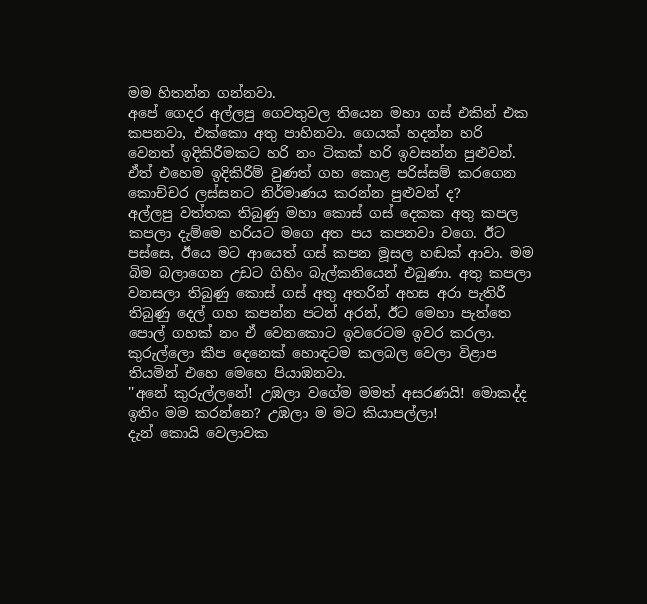මම හිතන්න ගන්නවා.
අපේ ගෙදර අල්ලපු ගෙවතුවල තියෙන මහා ගස් එකින් එක කපනවා, එක්කො අතු පාහිනවා. ගෙයක් හදන්න හරි වෙනත් ඉදිකිරීමකට හරි නං ටිකක් හරි ඉවසන්න පුළුවන්. ඒත් එහෙම ඉදිකිරීම් වුණත් ගහ කොළ පරිස්සම් කරගෙන කොච්චර ලස්සනට නිර්මාණය කරන්න පුළුවන් ද?
අල්ලපු වත්තක තිබුණු මහා කොස් ගස් දෙකක අතු කපල කපලා දැම්මෙ හරියට මගෙ අත පය කපනවා වගෙ. ඊට පස්සෙ, ඊයෙ මට ආයෙත් ගස් කපන මූසල හඬක් ආවා. මම බිම බලාගෙන උඩට ගිහිං බැල්කනියෙන් එබුණා. අතු කපලා වනසලා තිබුණු කොස් ගස් අතු අතරින් අහස අරා පැතිරී තිබුණු දෙල් ගහ කපන්න පටන් අරන්, ඊට මෙහා පැත්තෙ පොල් ගහක් නං ඒ වෙනකොට ඉවරෙටම ඉවර කරලා.
කුරුල්ලො කීප දෙනෙක් හොඳටම කලබල වෙලා විළාප තියමින් එහෙ මෙහෙ පියාඹනවා.
''අනේ කුරුල්ලනේ! උඹලා වගේම මමත් අසරණයි! මොකද්ද ඉතිං මම කරන්නෙ? උඹලා ම මට කියාපල්ලා!
දැන් කොයි වෙලාවක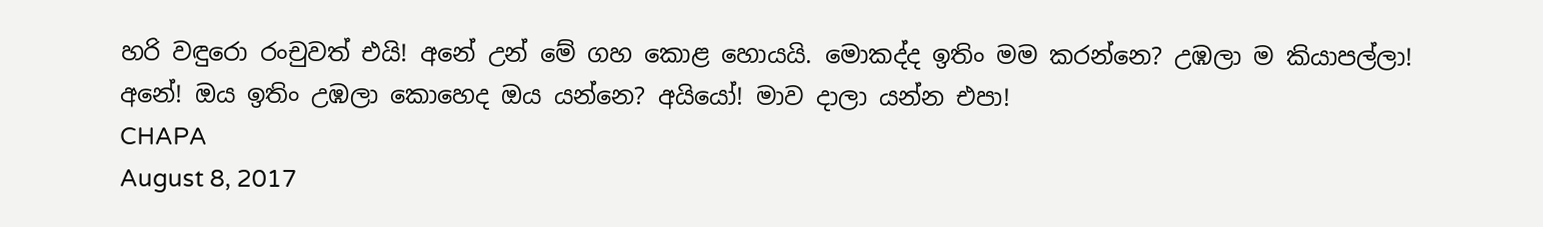හරි වඳුරො රංචුවත් එයි! අනේ උන් මේ ගහ කොළ හොයයි. මොකද්ද ඉතිං මම කරන්නෙ? උඹලා ම කියාපල්ලා!
අනේ! ඔය ඉතිං උඹලා කොහෙද ඔය යන්නෙ? අයියෝ! මාව දාලා යන්න එපා!
CHAPA
August 8, 2017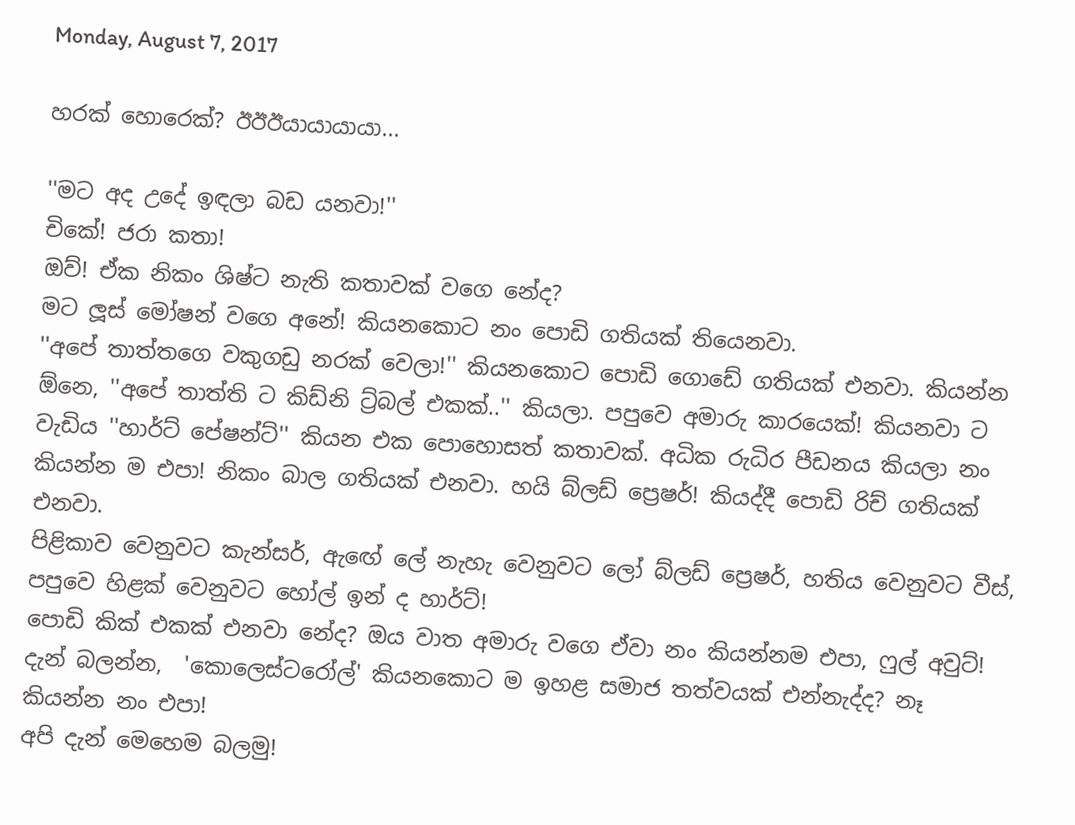Monday, August 7, 2017

හරක් හොරෙක්? ඊඊඊයායායායා...

''මට අද උදේ ඉඳලා බඩ යනවා!''
චිකේ! ජරා කතා!
ඔව්! ඒක නිකං ශිෂ්ට නැති කතාවක් වගෙ නේද?
මට ලූස් මෝෂන් වගෙ අනේ! කියනකොට නං පොඩි ගතියක් තියෙනවා.
''අපේ තාත්තගෙ වකුගඩු නරක් වෙලා!'' කියනකොට පොඩි ගොඩේ ගතියක් එනවා. කියන්න ඕනෙ, ''අපේ තාත්ති ට කිඩ්නි ට්‍ර්බල් එකක්..'' කියලා. පපුවෙ අමාරු කාරයෙක්! කියනවා ට වැඩිය ''හාර්ට් පේෂන්ට්'' කියන එක පොහොසත් කතාවක්. අධික රුධිර පීඩනය කියලා නං කියන්න ම එපා! නිකං බාල ගතියක් එනවා. හයි බ්ලඩ් ප්‍රෙෂර්! කියද්දී පොඩි රිච් ගතියක් එනවා.
පිළිකාව වෙනුවට කැන්සර්, ඇඟේ ලේ නැහැ වෙනුවට ලෝ බ්ලඩ් ප්‍රෙෂර්, හතිය වෙනුවට වීස්, පපුවෙ හිළක් වෙනුවට හෝල් ඉන් ද හාර්ට්!
පොඩි කික් එකක් එනවා නේද? ඔය වාත අමාරු වගෙ ඒවා නං කියන්නම එපා, ෆුල් අවුට්! දැන් බලන්න,  'කොලෙස්ටරෝල්' කියනකොට ම ඉහළ සමාජ තත්වයක් එන්නැද්ද? නෑ කියන්න නං එපා!
අපි දැන් මෙහෙම බලමු!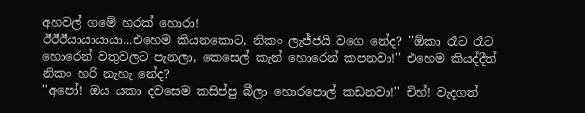අහවල් ගමේ හරක් හොරා!
ඊඊඊයායායායා...එහෙම කියනකොට, නිකං ලැජ්ජයි වගෙ නේද? ''ඕකා රෑට රෑට හොරෙන් වතුවලට පැනලා, කෙසෙල් කැන් හොරෙන් කපනවා!'' එහෙම කියද්දීත් නිකං හරි නැහැ නේද?
''අපෝ! ඔය යකා දවසෙම කසිප්පු බීලා හොරපොල් කඩනවා!'' චිහ්! වැදගත්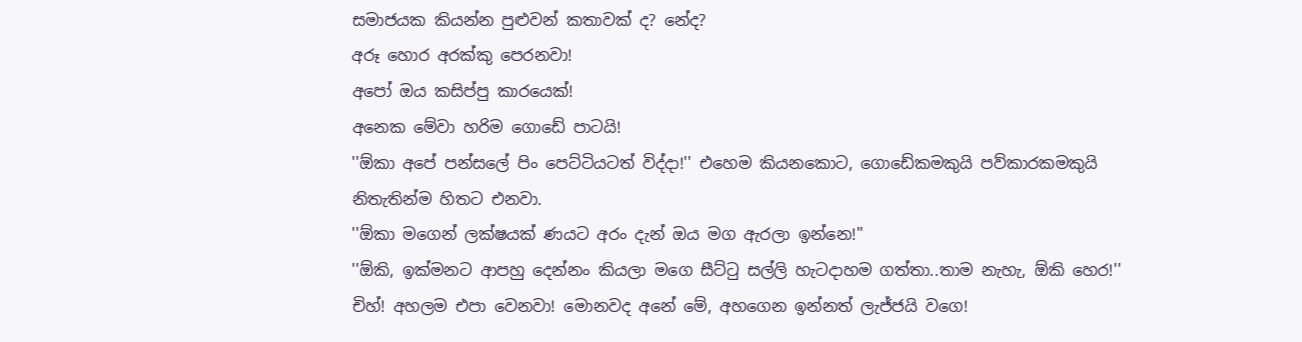සමාජයක කියන්න පුළුවන් කතාවක් ද? නේද?
අරූ හොර අරක්කු පෙරනවා!
අපෝ ඔය කසිප්පු කාරයෙක්!
අනෙක මේවා හරිම ගොඩේ පාටයි!
''ඕකා අපේ පන්සලේ පිං පෙට්ටියටත් විද්දා!'' එහෙම කියනකොට, ගොඩේකමකුයි පව්කාරකමකුයි නිතැතින්ම හිතට එනවා.
''ඕකා මගෙන් ලක්ෂයක් ණයට අරං දැන් ඔය මග ඇරලා ඉන්නෙ!''
''ඕකි, ඉක්මනට ආපහු දෙන්නං කියලා මගෙ සීට්ටු සල්ලි හැටදාහම ගත්තා..තාම නැහැ, ඕකි හෙර!''
චිහ්! අහලම එපා වෙනවා! මොනවද අනේ මේ, අහගෙන ඉන්නත් ලැජ්ජයි වගෙ!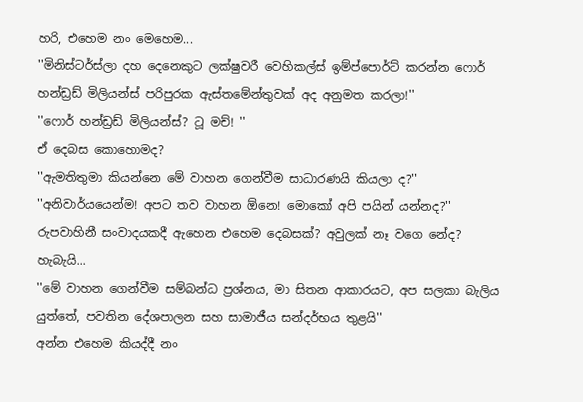හරි, එහෙම නං මෙහෙම...
''මිනිස්ටර්ස්ලා දහ දෙනෙකුට ලක්ෂුවරී වෙහිකල්ස් ඉම්ප්පොර්ට් කරන්න ෆොර් හන්ඩ්‍රඩ් මිලියන්ස් පරිපුරක ඇස්තමේන්තුවක් අද අනුමත කරලා!''
''ෆොර් හන්ඩ්‍රඩ් මිලියන්ස්? ටූ මච්! ''
ඒ දෙබස කොහොමද?
''ඇමතිතුමා කියන්නෙ මේ වාහන ගෙන්වීම සාධාරණයි කියලා ද?''
''අනිවාර්යයෙන්ම! අපට තව වාහන ඕනෙ! මොකෝ අපි පයින් යන්නද?''
රුපවාහිනී සංවාදයකදී ඇහෙන එහෙම දෙබසක්? අවුලක් නෑ වගෙ නේද?
හැබැයි...
''මේ වාහන ගෙන්වීම සම්බන්ධ ප්‍රශ්නය, මා සිතන ආකාරයට, අප සලකා බැලිය යුත්තේ, පවතින දේශපාලන සහ සාමාජීය සන්දර්භය තුළයි''
අන්න එහෙම කියද්දී නං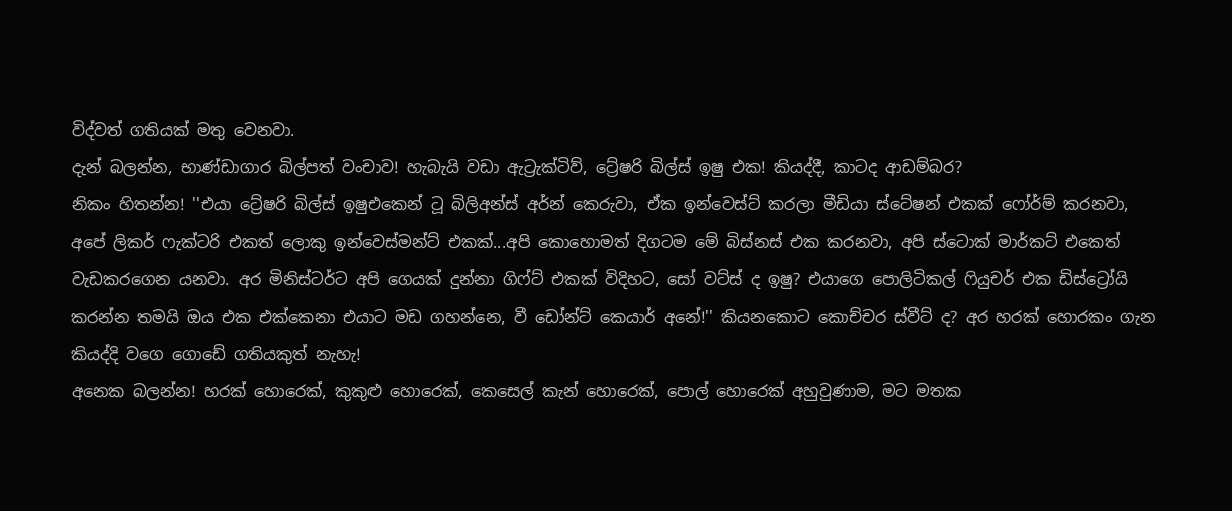විද්වත් ගතියක් මතු වෙනවා.
දැන් බලන්න, භාණ්ඩාගාර බිල්පත් වංචාව! හැබැයි වඩා ඇට්‍රැක්ටිව්, ට්‍රේෂරි බිල්ස් ඉෂු එක! කියද්දී, කාටද ආඩම්බර?
නිකං හිතන්න! ''එයා ට්‍රේෂරි බිල්ස් ඉෂුඑකෙන් ටූ බිලිඅන්ස් අර්න් කෙරුවා, ඒක ඉන්වෙස්ට් කරලා මීඩියා ස්ටේෂන් එකක් ෆෝර්ම් කරනවා, අපේ ලිකර් ෆැක්ටරි එකත් ලොකු ඉන්වෙස්මන්ට් එකක්...අපි කොහොමත් දිගටම මේ බිස්නස් එක කරනවා, අපි ස්ටොක් මාර්කට් එකෙත් වැඩකරගෙන යනවා. අර මිනිස්ටර්ට අපි ගෙයක් දුන්නා ගිෆ්ට් එකක් විදිහට, සෝ වට්ස් ද ඉෂු? එයාගෙ පොලිටිකල් ෆියුචර් එක ඩිස්ට්‍රෝයි කරන්න තමයි ඔය එක එක්කෙනා එයාට මඩ ගහන්නෙ, වී ඩෝන්ට් කෙයාර් අනේ!'' කියනකොට කොච්චර ස්වීට් ද? අර හරක් හොරකං ගැන කියද්දි වගෙ ගොඩේ ගතියකුත් නැහැ!
අනෙක බලන්න! හරක් හොරෙක්, කුකුළු හොරෙක්, කෙසෙල් කැන් හොරෙක්, පොල් හොරෙක් අහුවුණාම, මට මතක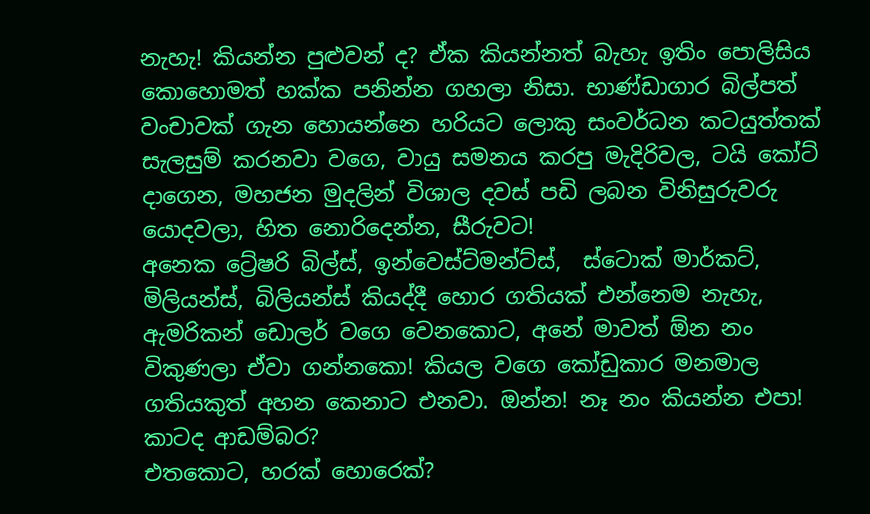නැහැ! කියන්න පුළුවන් ද? ඒක කියන්නත් බැහැ ඉතිං පොලිසිය කොහොමත් හක්ක පනින්න ගහලා නිසා. භාණ්ඩාගාර බිල්පත් වංචාවක් ගැන හොයන්නෙ හරියට ලොකු සංවර්ධන කටයුත්තක් සැලසුම් කරනවා වගෙ, වායු සමනය කරපු මැදිරිවල, ටයි කෝට් දාගෙන, මහජන මුදලින් විශාල දවස් පඩි ලබන විනිසුරුවරු යොදවලා, හිත නොරිදෙන්න, සීරුවට!
අනෙක ට්‍රේෂරි බිල්ස්, ඉන්වෙස්ට්මන්ට්ස්,  ස්ටොක් මාර්කට්, මිලියන්ස්, බිලියන්ස් කියද්දී හොර ගතියක් එන්නෙම නැහැ, ඇමරිකන් ඩොලර් වගෙ වෙනකොට, අනේ මාවත් ඕන නං විකුණලා ඒවා ගන්නකො! කියල වගෙ කෝඩුකාර මනමාල ගතියකුත් අහන කෙනාට එනවා. ඔන්න! නෑ නං කියන්න එපා!
කාටද ආඩම්බර?
එතකොට, හරක් හොරෙක්?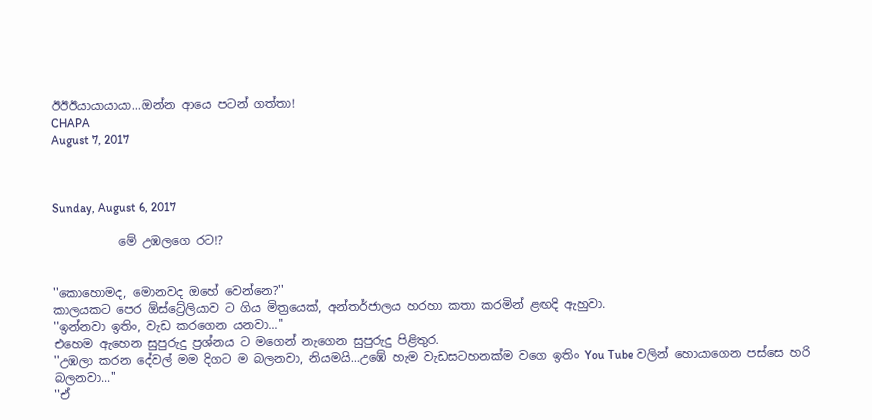ඊඊඊයායායායා...ඔන්න ආයෙ පටන් ගත්තා!
CHAPA
August 7, 2017



Sunday, August 6, 2017

           මේ උඹලගෙ රට!?


''කොහොමද, මොනවද ඔහේ වෙන්නෙ?''
කාලයකට පෙර ඕස්ට්‍රේලියාව ට ගිය මිත්‍රයෙක්, අන්තර්ජාලය හරහා කතා කරමින් ළඟදි ඇහුවා.
''ඉන්නවා ඉතිං, වැඩ කරගෙන යනවා...''
එහෙම ඇහෙන සුපුරුදු ප්‍රශ්නය ට මගෙන් නැගෙන සුපුරුදු පිළිතුර.
''උඹලා කරන දේවල් මම දිගට ම බලනවා, නියමයි...උඹේ හැම වැඩසටහනක්ම වගෙ ඉතිං You Tube වලින් හොයාගෙන පස්සෙ හරි බලනවා...''
''ඒ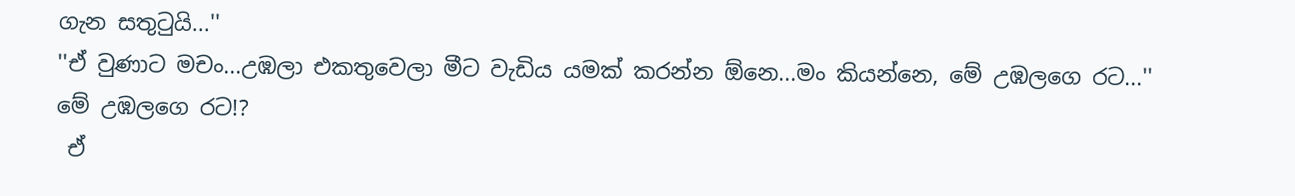ගැන සතුටුයි...''
''ඒ වුණාට මචං...උඹලා එකතුවෙලා මීට වැඩිය යමක් කරන්න ඕනෙ...මං කියන්නෙ, මේ උඹලගෙ රට...''
මේ උඹලගෙ රට!?
 ඒ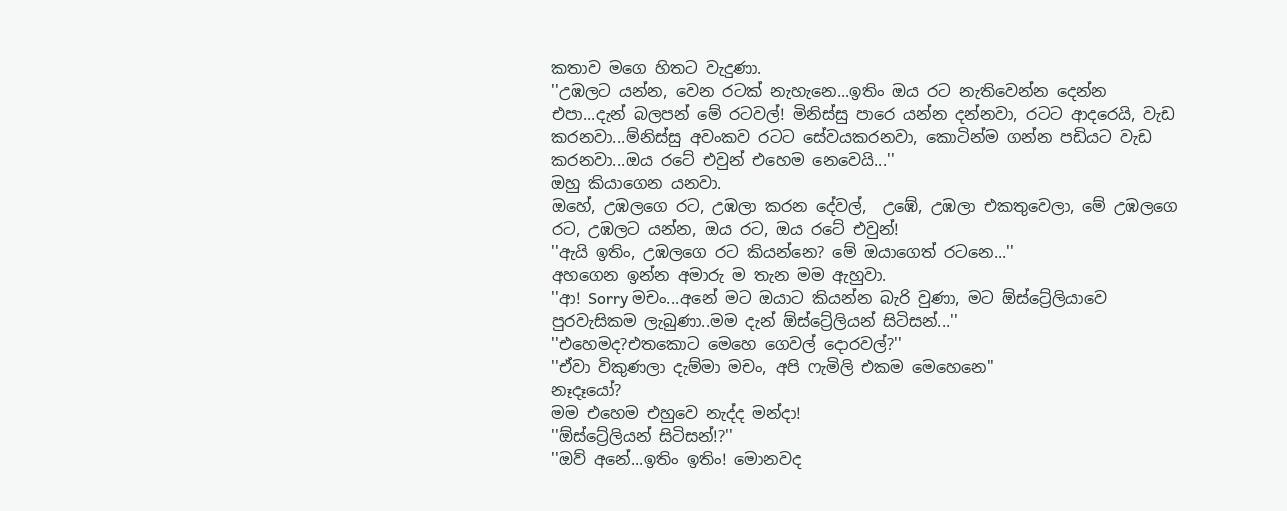කතාව මගෙ හිතට වැදුණා.
''උඹලට යන්න, වෙන රටක් නැහැනෙ...ඉතිං ඔය රට නැතිවෙන්න දෙන්න එපා...දැන් බලපන් මේ රටවල්! මිනිස්සු පාරෙ යන්න දන්නවා, රටට ආදරෙයි, වැඩ කරනවා...ම්නිස්සු අවංකව රටට සේවයකරනවා, කොටින්ම ගන්න පඩියට වැඩ කරනවා...ඔය රටේ එවුන් එහෙම නෙවෙයි...''
ඔහු කියාගෙන යනවා.
ඔහේ, උඹලගෙ රට, උඹලා කරන දේවල්,  උඹේ, උඹලා එකතුවෙලා, මේ උඹලගෙ රට, උඹලට යන්න, ඔය රට, ඔය රටේ එවුන්!
''ඇයි ඉතිං, උඹලගෙ රට කියන්නෙ? මේ ඔයාගෙත් රටනෙ...''
අහගෙන ඉන්න අමාරු ම තැන මම ඇහුවා.
''ආ! Sorry මචං...අනේ මට ඔයාට කියන්න බැරි වුණා, මට ඕස්ට්‍රේලියාවෙ පුරවැසිකම ලැබුණා..මම දැන් ඕස්ට්‍රේලියන් සිටිසන්...''
''එහෙමද?එතකොට මෙහෙ ගෙවල් දොරවල්?''
''ඒවා විකුණලා දැම්මා මචං, අපි ෆැමිලි එකම මෙහෙනෙ''
නෑදෑයෝ?
මම එහෙම එහුවෙ නැද්ද මන්දා!
''ඕස්ට්‍රේලියන් සිටිසන්!?''
''ඔව් අනේ...ඉතිං ඉතිං! මොනවද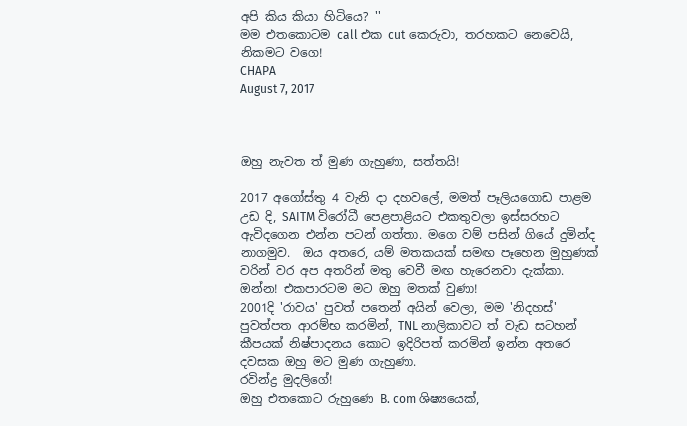අපි කිය කියා හිටියෙ? ''
මම එතකොටම call එක cut කෙරුවා, තරහකට නෙවෙයි, නිකමට වගෙ!
CHAPA
August 7, 2017



ඔහු නැවත ත් මුණ ගැහුණා, සත්තයි!

2017 අගෝස්තු 4 වැනි දා දහවලේ, මමත් පෑලියගොඩ පාළම උඩ දි, SAITM විරෝධී පෙළපාළියට එකතුවලා ඉස්සරහට ඇවිදගෙන එන්න පටන් ගත්තා. මගෙ වම් පසින් ගියේ දුමින්ද නාගමුව.  ඔය අතරෙ, යම් මතකයක් සමඟ පෑහෙන මුහුණක් වරින් වර අප අතරින් මතු වෙවී මඟ හැරෙනවා දැක්කා.
ඔන්න! එකපාරටම මට ඔහු මතක් වුණා!
2001දි 'රාවය' පුවත් පතෙන් අයින් වෙලා, මම 'නිදහස්' පුවත්පත ආරම්භ කරමින්, TNL නාලිකාවට ත් වැඩ සටහන් කීපයක් නිෂ්පාදනය කොට ඉදිරිපත් කරමින් ඉන්න අතරෙ දවසක ඔහු මට මුණ ගැහුණා.
රවින්ද්‍ර මුදලිගේ!
ඔහු එතකොට රුහුණෙ B. com ශිෂ්‍යයෙක්,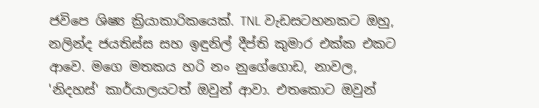ජවිපෙ ශිෂ්‍ය ක්‍රියාකාරිකයෙක්. TNL වැඩසටහනකට ඔහු, නලින්ද ජයතිස්ස සහ ඉඳුනිල් දීප්ති කුමාර එක්ක එකට ආවෙ. මගෙ මතකය හරි නං නුගේගොඩ, නාවල, 'නිදහස්' කාර්යාලයටත් ඔවුන් ආවා. එතකොට ඔවුන්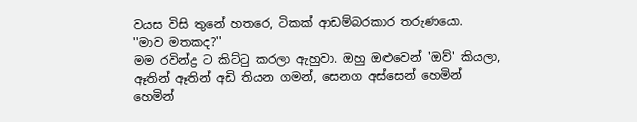වයස විසි තුනේ හතරෙ, ටිකක් ආඩම්බරකාර තරුණයො.
''මාව මතකද?''
මම රවින්ද්‍ර ට කිට්ටු කරලා ඇහුවා. ඔහු ඔළුවෙන් 'ඔව්' කියලා, ඈතින් ඈතින් අඩි තියන ගමන්, සෙනග අස්සෙන් හෙමින් හෙමින්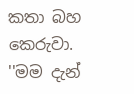කතා බහ කෙරුවා.
''මම දැන්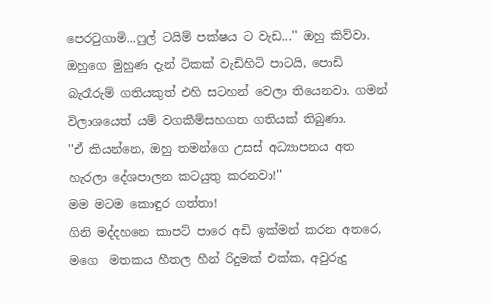පෙරටුගාමි...ෆුල් ටයිම් පක්ෂය ට වැඩ...'' ඔහු කිව්වා.
ඔහුගෙ මුහුණ දැන් ටිකක් වැඩිහිටි පාටයි, පොඩි බැරෑරුම් ගතියකුත් එහි සටහන් වෙලා තියෙනවා. ගමන් විලාශයෙත් යම් වගකීම්සහගත ගතියක් තිබුණා.
''ඒ කියන්නෙ, ඔහු තමන්ගෙ උසස් අධ්‍යාපනය අත හැරලා දේශපාලන කටයුතු කරනවා!''
මම මටම කොඳුර ගත්තා!
ගිනි මද්දහනෙ කාපට් පාරෙ අඩි ඉක්මන් කරන අතරෙ, මගෙ  මතකය හීතල හීන් රිදුමක් එක්ක, අවුරුදු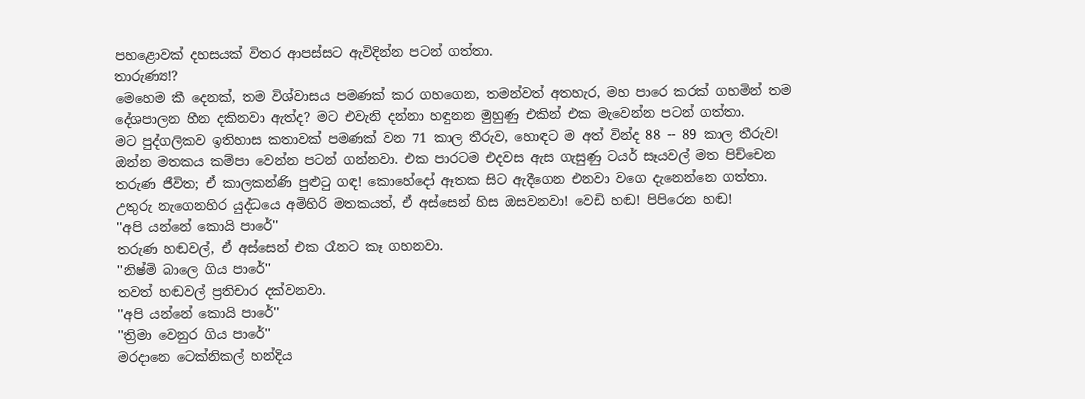පහළොවක් දහසයක් විතර ආපස්සට ඇවිදින්න පටන් ගත්තා.
තාරුණ්‍ය!?
මෙහෙම කී දෙනක්, තම විශ්වාසය පමණක් කර ගහගෙන, තමන්වත් අතහැර, මහ පාරෙ කරක් ගහමින් තම දේශපාලන හීන දකිනවා ඇත්ද? මට එවැනි දන්නා හඳුනන මුහුණු එකින් එක මැවෙන්න පටන් ගත්තා.
මට පුද්ගලිකව ඉතිහාස කතාවක් පමණක් වන 71 කාල තීරුව, හොඳට ම අත් වින්ද 88 -- 89 කාල තීරුව! ඔන්න මතකය කම්පා වෙන්න පටන් ගන්නවා. එක පාරටම එදවස ඇස ගැසුණු ටයර් සෑයවල් මත පිච්චෙන තරුණ ජීවිත; ඒ කාලකන්ණි පුළුටු ගඳ! කොහේදෝ ඈතක සිට ඇදීගෙන එනවා වගෙ දැනෙන්නෙ ගත්තා.
උතුරු නැගෙනහිර යුද්ධයෙ අමිහිරි මතකයත්, ඒ අස්සෙන් හිස ඔසවනවා! වෙඩි හඬ! පිපිරෙන හඬ!
''අපි යන්නේ කොයි පාරේ''
තරුණ හඬවල්, ඒ අස්සෙන් එක රෑනට කෑ ගහනවා.
''නිෂ්මි බාලෙ ගිය පාරේ''
තවත් හඬවල් ප්‍රතිචාර දක්වනවා.
''අපි යන්නේ කොයි පාරේ''
''ත්‍රිමා වෙනුර ගිය පාරේ''
මරදානෙ ටෙක්නිකල් හන්දිය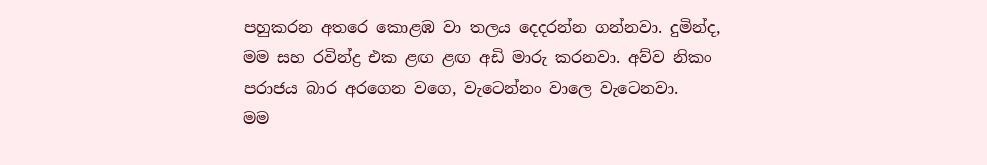පහුකරන අතරෙ කොළඹ වා තලය දෙදරන්න ගන්නවා. දුමින්ද, මම සහ රවින්ද්‍ර එක ළඟ ළඟ අඩි මාරු කරනවා. අව්ව නිකං පරාජය බාර අරගෙන වගෙ, වැටෙන්නං වාලෙ වැටෙනවා.
මම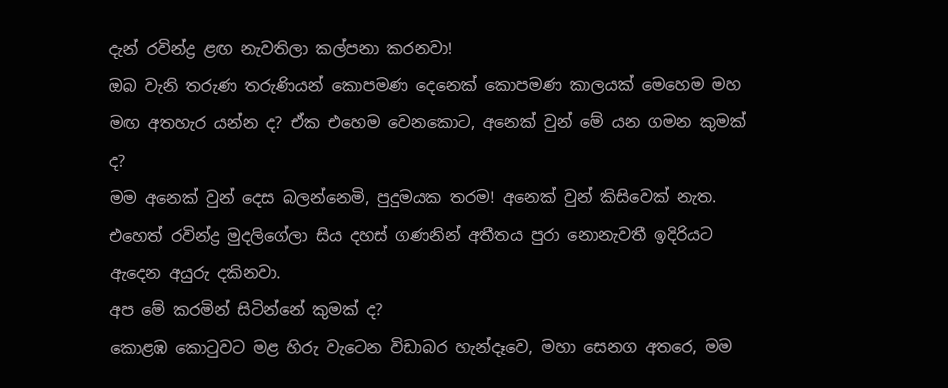දැන් රවින්ද්‍ර ළඟ නැවතිලා කල්පනා කරනවා!
ඔබ වැනි තරුණ තරුණියන් කොපමණ දෙනෙක් කොපමණ කාලයක් මෙහෙම මහ මඟ අතහැර යන්න ද? ඒක එහෙම වෙනකොට, අනෙක් වුන් මේ යන ගමන කුමක් ද?
මම අනෙක් වුන් දෙස බලන්නෙමි, පුදුමයක තරම! අනෙක් වුන් කිසිවෙක් නැත. එහෙත් රවින්ද්‍ර මුදලිගේලා සිය දහස් ගණනින් අතීතය පුරා නොනැවතී ඉදිරියට ඇදෙන අයුරු දකිනවා.
අප මේ කරමින් සිටින්නේ කුමක් ද?
කොළඹ කොටුවට මළ හිරු වැටෙන විඩාබර හැන්දෑවෙ, මහා සෙනග අතරෙ, මම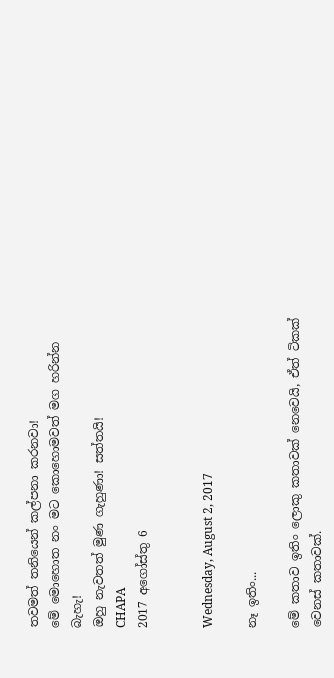තවමත් තනියෙන් කල්පනා කරනවා!
මේ මොහොත නං මට කොහොමවත් මග හරින්න බැහැ!
ඔහු නැවතත් මුණ ගැහුණා! සත්තයි!
CHAPA
2017 අගෝස්තු 6


Wednesday, August 2, 2017

නෑ ඉතිං...

මේ කතාව ඉතිං ලොකු කතාවක් නෙවෙයි, ඒත් ටිකක් වෙනස් කතාවක්.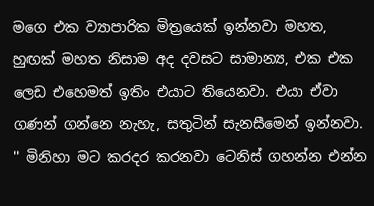මගෙ එක ව්‍යාපාරික මිත්‍රයෙක් ඉන්නවා මහත, හුඟක් මහත නිසාම අද දවසට සාමාන්‍ය, එක එක ලෙඩ එහෙමත් ඉතිං එයාට තියෙනවා. එයා ඒවා ගණන් ගන්නෙ නැහැ, සතුටින් සැනසීමෙන් ඉන්නවා.
'' මිනිහා මට කරදර කරනවා ටෙනිස් ගහන්න එන්න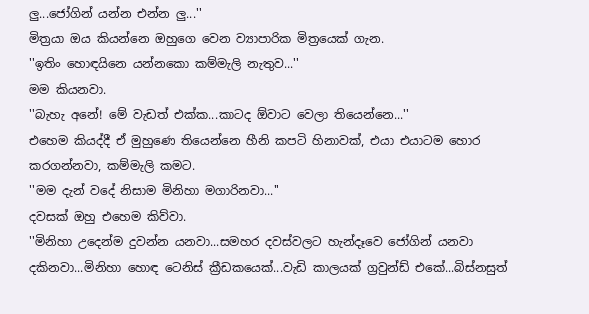ලු...ජෝගින් යන්න එන්න ලු...''
මිත්‍රයා ඔය කියන්නෙ ඔහුගෙ වෙන ව්‍යාපාරික මිත්‍රයෙක් ගැන.
''ඉතිං හොඳයිනෙ යන්නකො කම්මැලි නැතුව...''
මම කියනවා.
''බැහැ අනේ! මේ වැඩත් එක්ක...කාටද ඕවාට වෙලා තියෙන්නෙ...''
එහෙම කියද්දී ඒ මුහුණෙ තියෙන්නෙ හීනි කපටි හිනාවක්, එයා එයාටම හොර කරගන්නවා, කම්මැලි කමට.
''මම දැන් වදේ නිසාම මිනිහා මගාරිනවා...''
දවසක් ඔහු එහෙම කිව්වා.
''මිනිහා උදෙන්ම දුවන්න යනවා...සමහර දවස්වලට හැන්දෑවෙ ජෝගින් යනවා දකිනවා...මිනිහා හොඳ ටෙනිස් ක්‍රීඩකයෙක්...වැඩි කාලයක් ග්‍රවුන්ඩ් එකේ...බිස්නසුත්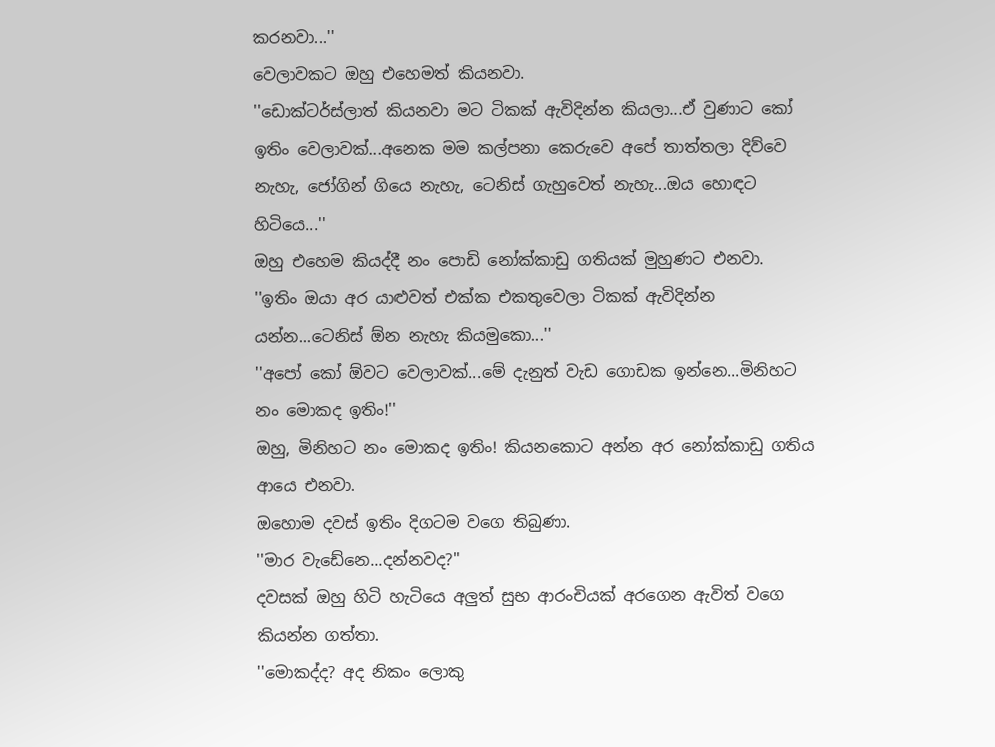කරනවා...''
වෙලාවකට ඔහු එහෙමත් කියනවා.
''ඩොක්ටර්ස්ලාත් කියනවා මට ටිකක් ඇවිදින්න කියලා...ඒ වුණාට කෝ ඉතිං වෙලාවක්...අනෙක මම කල්පනා කෙරුවෙ අපේ තාත්තලා දිව්වෙ නැහැ, ජෝගින් ගියෙ නැහැ, ටෙනිස් ගැහුවෙත් නැහැ...ඔය හොඳට හිටියෙ...''
ඔහු එහෙම කියද්දී නං පොඩි නෝක්කාඩු ගතියක් මුහුණට එනවා.
''ඉතිං ඔයා අර යාළුවත් එක්ක එකතුවෙලා ටිකක් ඇවිදින්න යන්න...ටෙනිස් ඕන නැහැ කියමුකො...''
''අපෝ කෝ ඕවට වෙලාවක්...මේ දැනුත් වැඩ ගොඩක ඉන්නෙ...මිනිහට නං මොකද ඉතිං!''
ඔහු, මිනිහට නං මොකද ඉතිං! කියනකොට අන්න අර නෝක්කාඩු ගතිය ආයෙ එනවා.
ඔහොම දවස් ඉතිං දිගටම වගෙ තිබුණා.
''මාර වැඩේනෙ...දන්නවද?''
දවසක් ඔහු හිටි හැටියෙ අලුත් සුභ ආරංචියක් අරගෙන ඇවිත් වගෙ කියන්න ගත්තා.
''මොකද්ද? අද නිකං ලොකු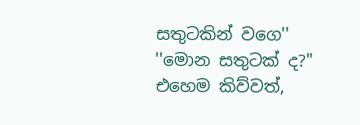සතුටකින් වගෙ''
''මොන සතුටක් ද?''
එහෙම කිව්වත්,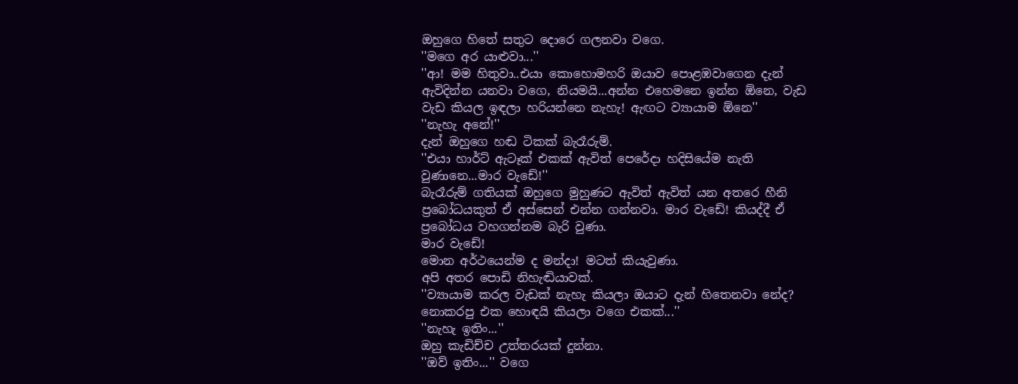ඔහුගෙ හිතේ සතුට දොරෙ ගලනවා වගෙ.
''මගෙ අර යාළුවා...''
''ආ! මම හිතුවා..එයා කොහොමහරි ඔයාව පොළඹවාගෙන දැන් ඇවිදින්න යනවා වගෙ, නියමයි...අන්න එහෙමනෙ ඉන්න ඕනෙ, වැඩ වැඩ කියල ඉඳලා හරියන්නෙ නැහැ! ඇඟට ව්‍යායාම ඕනෙ''
''නැහැ අනේ!''
දැන් ඔහුගෙ හඬ ටිකක් බැරෑරුම්.
''එයා හාර්ට් ඇටෑක් එකක් ඇවිත් පෙරේදා හදිසියේම නැති වුණානෙ...මාර වැඩේ!''
බැරෑරුම් ගතියක් ඔහුගෙ මුහුණට ඇවිත් ඇවිත් යන අතරෙ හීනි ප්‍රබෝධයකුත් ඒ අස්සෙන් එන්න ගන්නවා. මාර වැඩේ! කියද්දී ඒ ප්‍රබෝධය වහගන්නම බැරි වුණා.
මාර වැඩේ!
මොන අර්ථයෙන්ම ද මන්දා! මටත් කියැවුණා.
අපි අතර පොඩි නිහැඬියාවක්.
''ව්‍යායාම කරල වැඩක් නැහැ කියලා ඔයාට දැන් හිතෙනවා නේද? නොකරපු එක හොඳයි කියලා වගෙ එකක්...''
''නැහැ ඉතිං...''
ඔහු කැඩිච්ච උත්තරයක් දුන්නා.
''ඔව් ඉතිං...'' වගෙ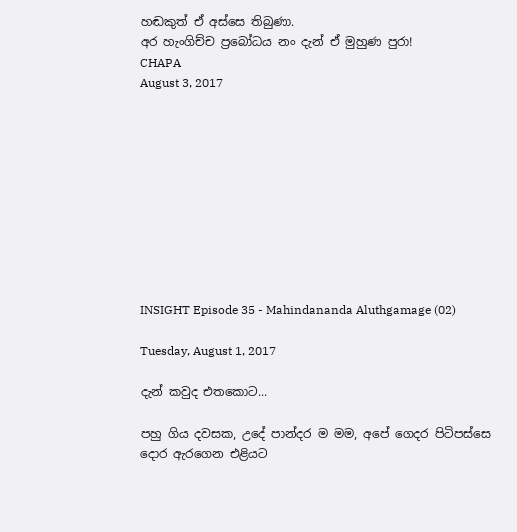හඬකුත් ඒ අස්සෙ තිබුණා.
අර හැංගිච්ච ප්‍රබෝධය නං දැන් ඒ මුහුණ පුරා!
CHAPA
August 3, 2017










INSIGHT Episode 35 - Mahindananda Aluthgamage (02)

Tuesday, August 1, 2017

දැන් කවුද එතකොට...

පහු ගිය දවසක, උදේ පාන්දර ම මම, අපේ ගෙදර පිටිපස්සෙ දොර ඇරගෙන එළියට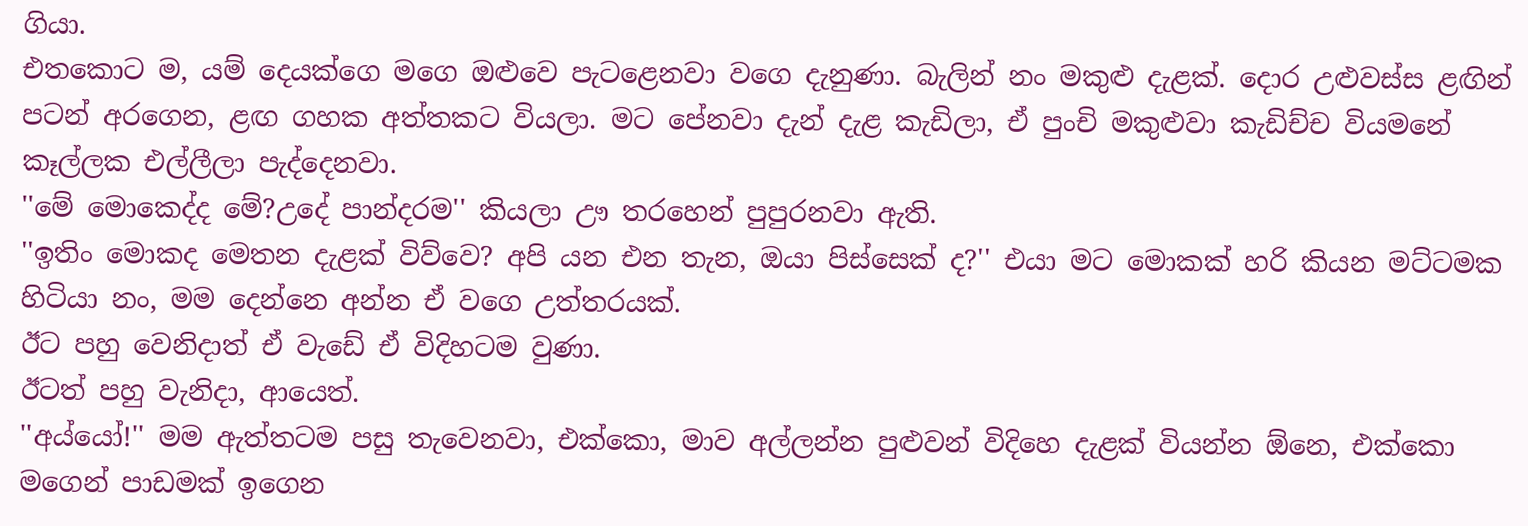ගියා.
එතකොට ම, යම් දෙයක්ගෙ මගෙ ඔළුවෙ පැටළෙනවා වගෙ දැනුණා. බැලින් නං මකුළු දැළක්. දොර උළුවස්ස ළඟින් පටන් අරගෙන, ළඟ ගහක අත්තකට වියලා. මට පේනවා දැන් දැළ කැඩිලා, ඒ පුංචි මකුළුවා කැඩිච්ච වියමනේ කෑල්ලක එල්ලීලා පැද්දෙනවා.
''මේ මොකෙද්ද මේ?උදේ පාන්දරම'' කියලා ඌ තරහෙන් පුපුරනවා ඇති.
''ඉතිං මොකද මෙතන දැළක් විව්වෙ? අපි යන එන තැන, ඔයා පිස්සෙක් ද?'' එයා මට මොකක් හරි කියන මට්ටමක හිටියා නං, මම දෙන්නෙ අන්න ඒ වගෙ උත්තරයක්.
ඊට පහු වෙනිදාත් ඒ වැඩේ ඒ විදිහටම වුණා.
ඊටත් පහු වැනිදා, ආයෙත්.
''අය්යෝ!'' මම ඇත්තටම පසු තැවෙනවා, එක්කො, මාව අල්ලන්න පුළුවන් විදිහෙ දැළක් වියන්න ඕනෙ, එක්කො මගෙන් පාඩමක් ඉගෙන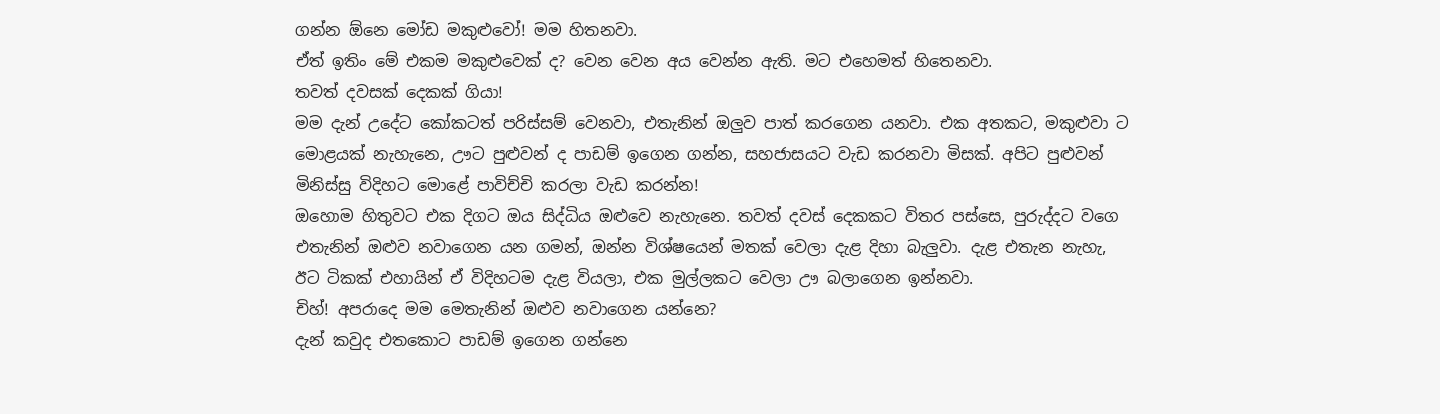ගන්න ඕනෙ මෝඩ මකුළුවෝ! මම හිතනවා.
ඒත් ඉතිං මේ එකම මකුළුවෙක් ද? වෙන වෙන අය වෙන්න ඇති. මට එහෙමත් හිතෙනවා.
තවත් දවසක් දෙකක් ගියා!
මම දැන් උදේට කෝකටත් පරිස්සම් වෙනවා, එතැනින් ඔලුව පාත් කරගෙන යනවා. එක අතකට, මකුළුවා ට මොළයක් නැහැනෙ, ඌට පුළුවන් ද පාඩම් ඉගෙන ගන්න, සහජාසයට වැඩ කරනවා මිසක්. අපිට පුළුවන් මිනිස්සු විදිහට මොළේ පාවිච්චි කරලා වැඩ කරන්න!
ඔහොම හිතුවට එක දිගට ඔය සිද්ධිය ඔළුවෙ නැහැනෙ. තවත් දවස් දෙකකට විතර පස්සෙ, පුරුද්දට වගෙ එතැනින් ඔළුව නවාගෙන යන ගමන්, ඔන්න විශ්ෂයෙන් මතක් වෙලා දැළ දිහා බැලුවා. දැළ එතැන නැහැ, ඊට ටිකක් එහායින් ඒ විදිහටම දැළ වියලා, එක මුල්ලකට වෙලා ඌ බලාගෙන ඉන්නවා.
චිහ්! අපරාදෙ මම මෙතැනින් ඔළුව නවාගෙන යන්නෙ?
දැන් කවුද එතකොට පාඩම් ඉගෙන ගන්නෙ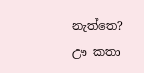නැත්තෙ? ඌ කතා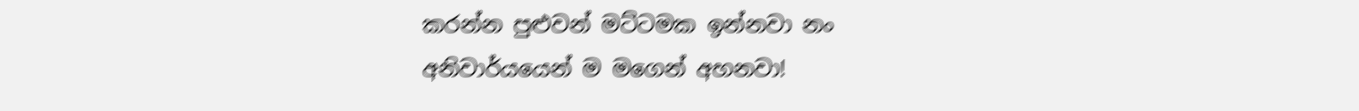කරන්න පුළුවන් මට්ටමක ඉන්නවා නං අනිවාර්යයෙන් ම මගෙන් අහනවා!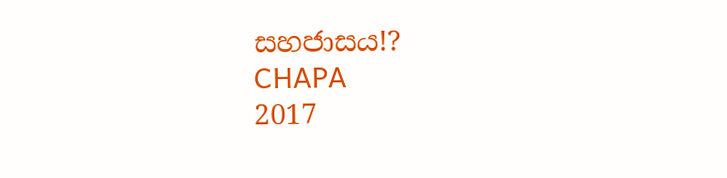සහජාසය!?
CHAPA
2017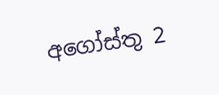අගෝස්තු 2